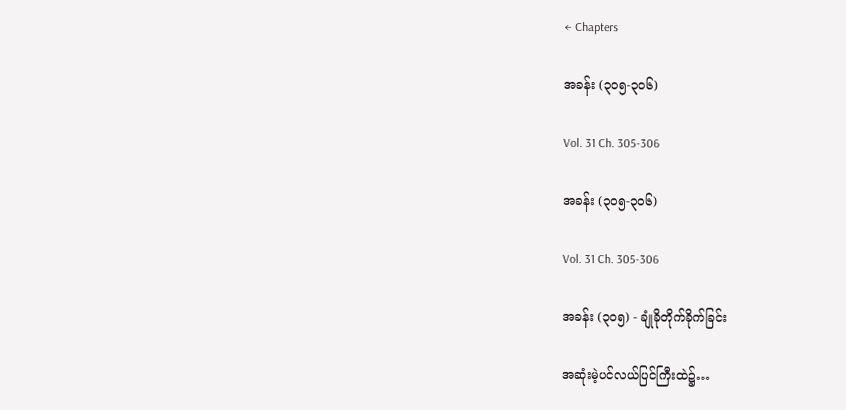← Chapters

အခန်း (၃၀၅-၃၀၆)

Vol. 31 Ch. 305-306

အခန်း (၃၀၅-၃၀၆)

Vol. 31 Ch. 305-306

အခန်း (၃၀၅) - ချုံခိုတိုက်ခိုက်ခြင်း

အဆုံးမဲ့ပင်လယ်ပြင်ကြီးထဲ၌…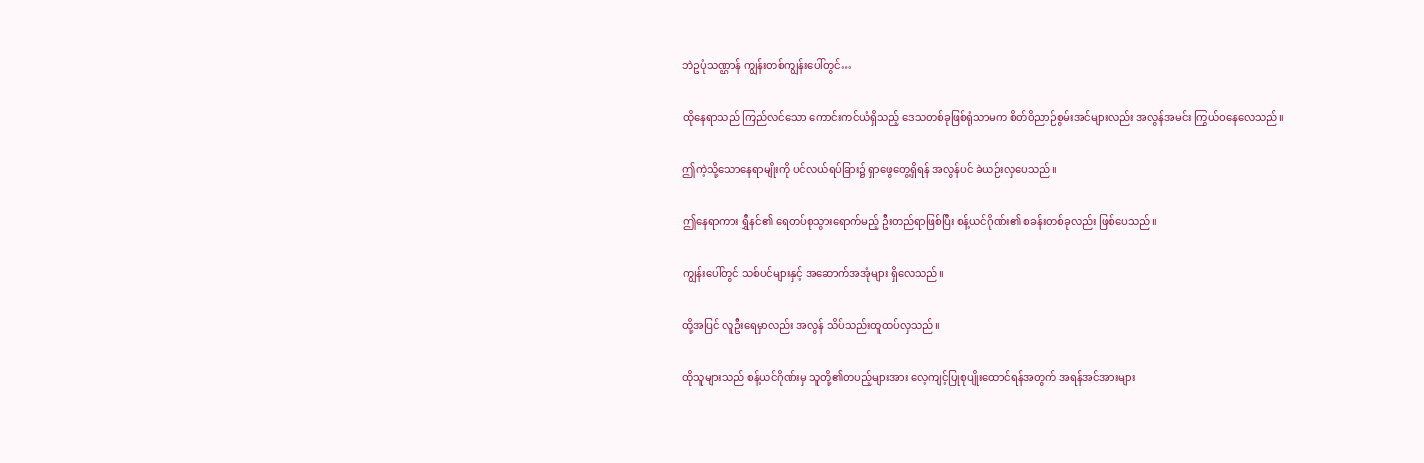ဘဲဥပုံသဏ္ဌာန် ကျွန်းတစ်ကျွန်းပေါ်တွင်…

ထိုနေရာသည် ကြည်လင်သော ကောင်းကင်ယံရှိသည့် ဒေသတစ်ခုဖြစ်ရုံသာမက စိတ်ဝိညာဉ်စွမ်းအင်များလည်း အလွန်အမင်း ကြွယ်ဝနေလေသည်။

ဤကဲ့သို့သောနေရာမျိုးကို ပင်လယ်ရပ်ခြား၌ ရှာဖွေတွေ့ရှိရန် အလွန်ပင် ခဲယဉ်းလှပေသည်။

ဤနေရာကား ရွှီနင်၏ ရေတပ်စုသွားရောက်မည့် ဦးတည်ရာဖြစ်ပြီး စန့်ယင်ဂိုဏ်း၏ စခန်းတစ်ခုလည်း ဖြစ်ပေသည်။

ကျွန်းပေါ်တွင် သစ်ပင်များနှင့် အဆောက်အအုံများ ရှိလေသည်။

ထို့အပြင် လူဦးရေမှာလည်း အလွန် သိပ်သည်းထူထပ်လှသည်။

ထိုသူများသည် စန့်ယင်ဂိုဏ်းမှ သူတို့၏တပည့်များအား လေ့ကျင့်ပြုစုပျိုးထောင်ရန်အတွက် အရန်အင်အားများ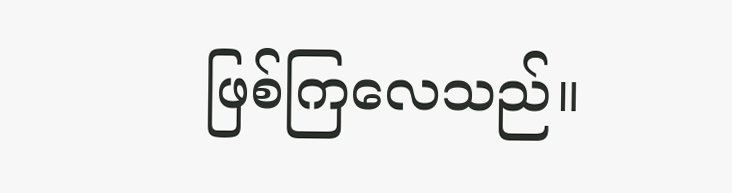ဖြစ်ကြလေသည်။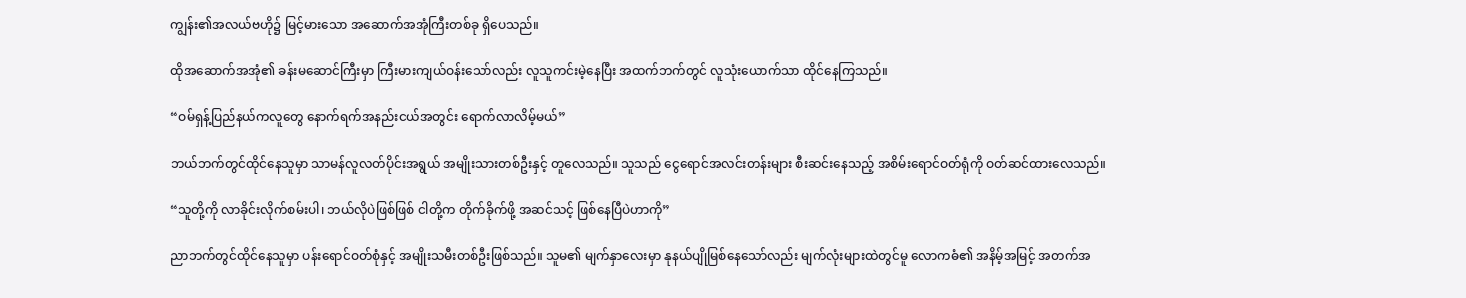ကျွန်း၏အလယ်ဗဟို၌ မြင့်မားသော အဆောက်အအုံကြီးတစ်ခု ရှိပေသည်။

ထိုအဆောက်အအုံ၏ ခန်းမဆောင်ကြီးမှာ ကြီးမားကျယ်ဝန်းသော်လည်း လူသူကင်းမဲ့နေပြီး အထက်ဘက်တွင် လူသုံးယောက်သာ ထိုင်နေကြသည်။

“ဝမ်ရှန့်ပြည်နယ်ကလူတွေ နောက်ရက်အနည်းငယ်အတွင်း ရောက်လာလိမ့်မယ်”

ဘယ်ဘက်တွင်ထိုင်နေသူမှာ သာမန်လူလတ်ပိုင်းအရွယ် အမျိုးသားတစ်ဦးနှင့် တူလေသည်။ သူသည် ငွေရောင်အလင်းတန်းများ စီးဆင်းနေသည့် အစိမ်းရောင်ဝတ်ရုံကို ဝတ်ဆင်ထားလေသည်။

“သူတို့ကို လာခိုင်းလိုက်စမ်းပါ၊ ဘယ်လိုပဲဖြစ်ဖြစ် ငါတို့က တိုက်ခိုက်ဖို့ အဆင်သင့် ဖြစ်နေပြီပဲဟာကို”

ညာဘက်တွင်ထိုင်နေသူမှာ ပန်းရောင်ဝတ်စုံနှင့် အမျိုးသမီးတစ်ဦးဖြစ်သည်။ သူမ၏ မျက်နှာလေးမှာ နုနယ်ပျိုမြစ်နေသော်လည်း မျက်လုံးများထဲတွင်မူ လောကဓံ၏ အနိမ့်အမြင့် အတက်အ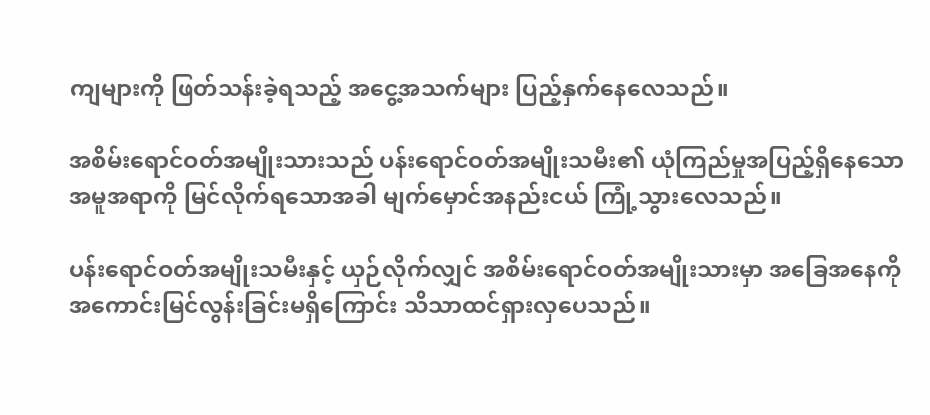ကျများကို ဖြတ်သန်းခဲ့ရသည့် အငွေ့အသက်များ ပြည့်နှက်နေလေသည်။

အစိမ်းရောင်ဝတ်အမျိုးသားသည် ပန်းရောင်ဝတ်အမျိုးသမီး၏ ယုံကြည်မှုအပြည့်ရှိနေသော အမူအရာကို မြင်လိုက်ရသောအခါ မျက်မှောင်အနည်းငယ် ကြုံ့သွားလေသည်။

ပန်းရောင်ဝတ်အမျိုးသမီးနှင့် ယှဉ်လိုက်လျှင် အစိမ်းရောင်ဝတ်အမျိုးသားမှာ အခြေအနေကို အကောင်းမြင်လွန်းခြင်းမရှိကြောင်း သိသာထင်ရှားလှပေသည်။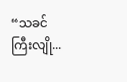“သခင်ကြီးလျို...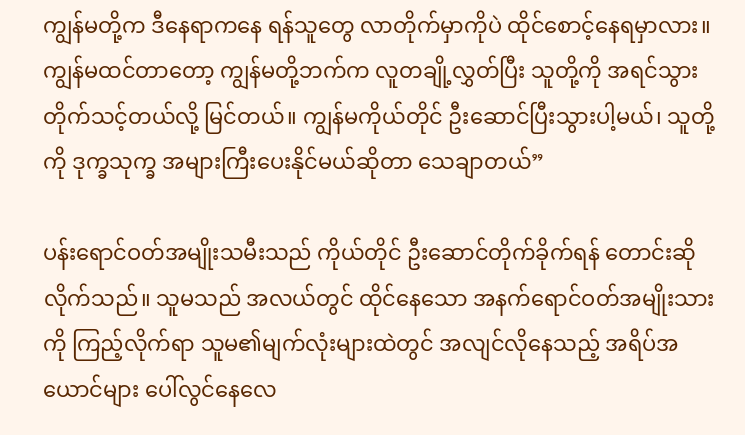ကျွန်မတို့က ဒီနေရာကနေ ရန်သူတွေ လာတိုက်မှာကိုပဲ ထိုင်စောင့်နေရမှာလား။ ကျွန်မထင်တာတော့ ကျွန်မတို့ဘက်က လူတချို့လွှတ်ပြီး သူတို့ကို အရင်သွားတိုက်သင့်တယ်လို့ မြင်တယ်။ ကျွန်မကိုယ်တိုင် ဦးဆောင်ပြီးသွားပါ့မယ်၊ သူတို့ကို ဒုက္ခသုက္ခ အများကြီးပေးနိုင်မယ်ဆိုတာ သေချာတယ်”

ပန်းရောင်ဝတ်အမျိုးသမီးသည် ကိုယ်တိုင် ဦးဆောင်တိုက်ခိုက်ရန် တောင်းဆိုလိုက်သည်။ သူမသည် အလယ်တွင် ထိုင်နေသော အနက်ရောင်ဝတ်အမျိုးသားကို ကြည့်လိုက်ရာ သူမ၏မျက်လုံးများထဲတွင် အလျင်လိုနေသည့် အရိပ်အယောင်များ ပေါ်လွင်နေလေ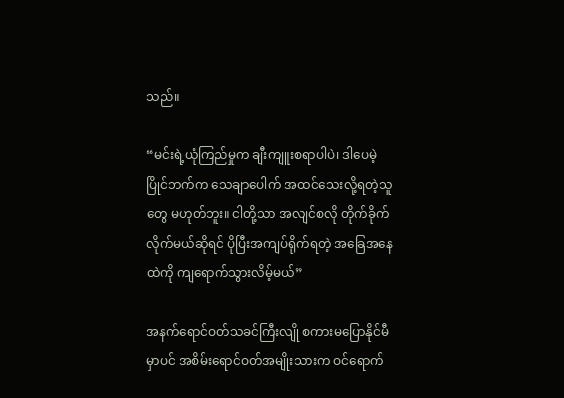သည်။

“မင်းရဲ့ယုံကြည်မှုက ချီးကျူးစရာပါပဲ၊ ဒါပေမဲ့ ပြိုင်ဘက်က သေချာပေါက် အထင်သေးလို့ရတဲ့သူတွေ မဟုတ်ဘူး။ ငါတို့သာ အလျင်စလို တိုက်ခိုက်လိုက်မယ်ဆိုရင် ပိုပြီးအကျပ်ရိုက်ရတဲ့ အခြေအနေထဲကို ကျရောက်သွားလိမ့်မယ်”

အနက်ရောင်ဝတ်သခင်ကြီးလျို စကားမပြောနိုင်မီမှာပင် အစိမ်းရောင်ဝတ်အမျိုးသားက ဝင်ရောက်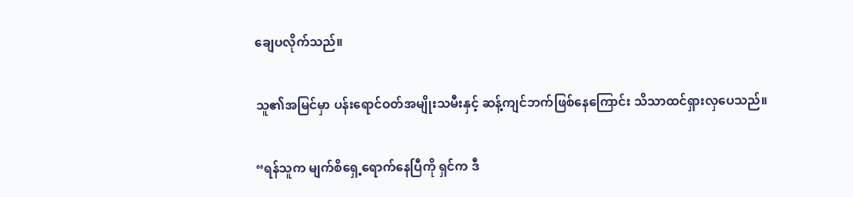ချေပလိုက်သည်။

သူ၏အမြင်မှာ ပန်းရောင်ဝတ်အမျိုးသမီးနှင့် ဆန့်ကျင်ဘက်ဖြစ်နေကြောင်း သိသာထင်ရှားလှပေသည်။

“ရန်သူက မျက်စိရှေ့ရောက်နေပြီကို ရှင်က ဒီ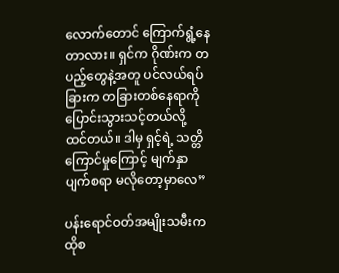လောက်တောင် ကြောက်ရွံ့နေတာလား။ ရှင်က ဂိုဏ်းက တပည့်တွေနဲ့အတူ ပင်လယ်ရပ်ခြားက တခြားတစ်နေရာကို ပြောင်းသွားသင့်တယ်လို့ ထင်တယ်။ ဒါမှ ရှင့်ရဲ့ သတ္တိကြောင်မှုကြောင့် မျက်နှာပျက်စရာ မလိုတော့မှာလေ”

ပန်းရောင်ဝတ်အမျိုးသမီးက ထိုစ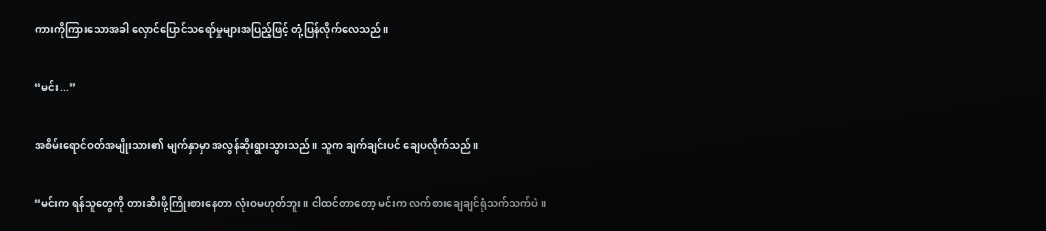ကားကိုကြားသောအခါ လှောင်ပြောင်သရော်မှုများအပြည့်ဖြင့် တုံ့ပြန်လိုက်လေသည်။

“မင်း...”

အစိမ်းရောင်ဝတ်အမျိုးသား၏ မျက်နှာမှာ အလွန်ဆိုးရွားသွားသည်။ သူက ချက်ချင်းပင် ချေပလိုက်သည်။

“မင်းက ရန်သူတွေကို တားဆီးဖို့ကြိုးစားနေတာ လုံးဝမဟုတ်ဘူး။ ငါထင်တာတော့ မင်းက လက်စားချေချင်ရုံသက်သက်ပဲ။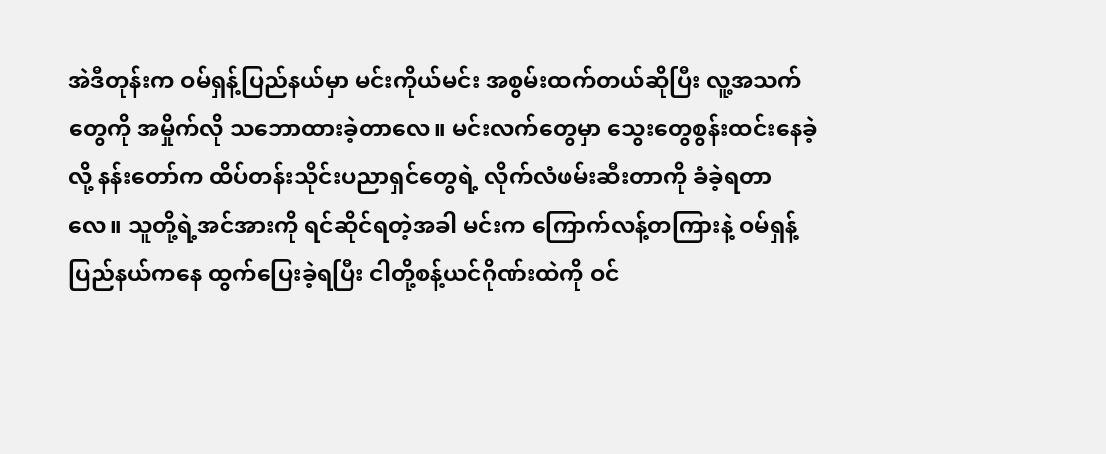အဲဒီတုန်းက ဝမ်ရှန့်ပြည်နယ်မှာ မင်းကိုယ်မင်း အစွမ်းထက်တယ်ဆိုပြီး လူ့အသက်တွေကို အမှိုက်လို သဘောထားခဲ့တာလေ။ မင်းလက်တွေမှာ သွေးတွေစွန်းထင်းနေခဲ့လို့ နန်းတော်က ထိပ်တန်းသိုင်းပညာရှင်တွေရဲ့ လိုက်လံဖမ်းဆီးတာကို ခံခဲ့ရတာလေ။ သူတို့ရဲ့အင်အားကို ရင်ဆိုင်ရတဲ့အခါ မင်းက ကြောက်လန့်တကြားနဲ့ ဝမ်ရှန့်ပြည်နယ်ကနေ ထွက်ပြေးခဲ့ရပြီး ငါတို့စန့်ယင်ဂိုဏ်းထဲကို ဝင်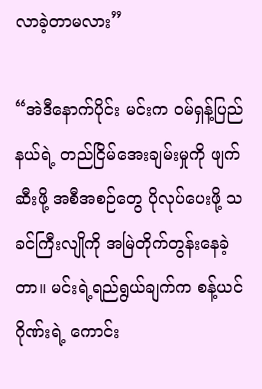လာခဲ့တာမလား”

“အဲဒီနောက်ပိုင်း မင်းက ဝမ်ရှန့်ပြည်နယ်ရဲ့ တည်ငြိမ်အေးချမ်းမှုကို ဖျက်ဆီးဖို့ အစီအစဉ်တွေ ပိုလုပ်ပေးဖို့ သခင်ကြီးလျိုကို အမြဲတိုက်တွန်းနေခဲ့တာ။ မင်းရဲ့ရည်ရွယ်ချက်က စန့်ယင်ဂိုဏ်းရဲ့ ကောင်း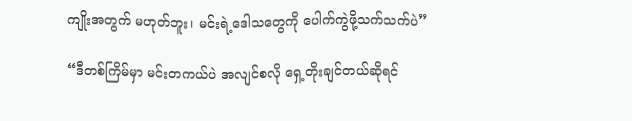ကျိုးအတွက် မဟုတ်ဘူး၊ မင်းရဲ့ဒေါသတွေကို ပေါက်ကွဲဖို့သက်သက်ပဲ”

“ဒီတစ်ကြိမ်မှာ မင်းတကယ်ပဲ အလျင်စလို ရှေ့တိုးချင်တယ်ဆိုရင်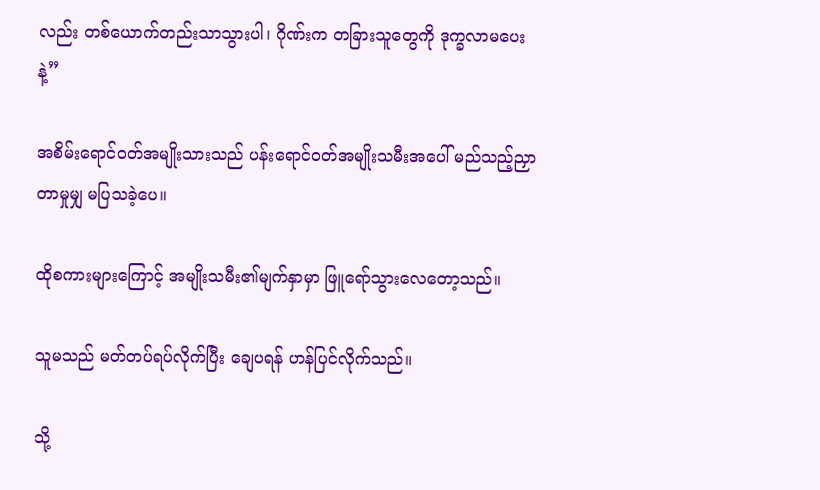လည်း တစ်ယောက်တည်းသာသွားပါ၊ ဂိုဏ်းက တခြားသူတွေကို ဒုက္ခလာမပေးနဲ့”

အစိမ်းရောင်ဝတ်အမျိုးသားသည် ပန်းရောင်ဝတ်အမျိုးသမီးအပေါ် မည်သည့်ညှာတာမှုမျှ မပြသခဲ့ပေ။

ထိုစကားများကြောင့် အမျိုးသမီး၏မျက်နှာမှာ ဖြူရော်သွားလေတော့သည်။

သူမသည် မတ်တပ်ရပ်လိုက်ပြီး ချေပရန် ဟန်ပြင်လိုက်သည်။

သို့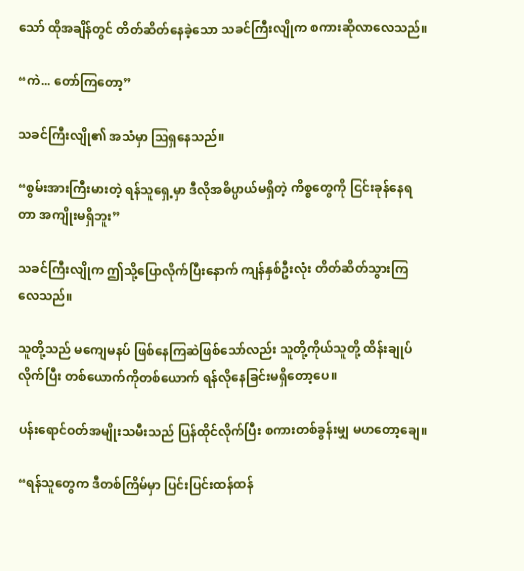သော် ထိုအချိန်တွင် တိတ်ဆိတ်နေခဲ့သော သခင်ကြီးလျိုက စကားဆိုလာလေသည်။

“ကဲ... တော်ကြတော့”

သခင်ကြီးလျို၏ အသံမှာ ဩရှနေသည်။

“စွမ်းအားကြီးမားတဲ့ ရန်သူရှေ့မှာ ဒီလိုအဓိပ္ပာယ်မရှိတဲ့ ကိစ္စတွေကို ငြင်းခုန်နေရတာ အကျိုးမရှိဘူး”

သခင်ကြီးလျိုက ဤသို့ပြောလိုက်ပြီးနောက် ကျန်နှစ်ဦးလုံး တိတ်ဆိတ်သွားကြလေသည်။

သူတို့သည် မကျေမနပ် ဖြစ်နေကြဆဲဖြစ်သော်လည်း သူတို့ကိုယ်သူတို့ ထိန်းချုပ်လိုက်ပြီး တစ်ယောက်ကိုတစ်ယောက် ရန်လိုနေခြင်းမရှိတော့ပေ။

ပန်းရောင်ဝတ်အမျိုးသမီးသည် ပြန်ထိုင်လိုက်ပြီး စကားတစ်ခွန်းမျှ မဟတော့ချေ။

“ရန်သူတွေက ဒီတစ်ကြိမ်မှာ ပြင်းပြင်းထန်ထန်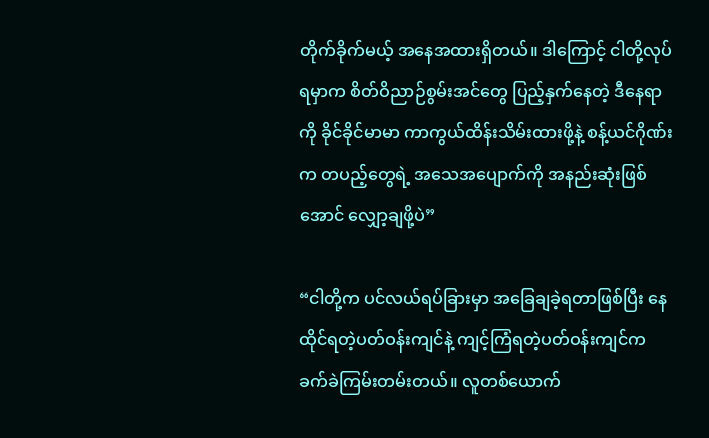တိုက်ခိုက်မယ့် အနေအထားရှိတယ်။ ဒါကြောင့် ငါတို့လုပ်ရမှာက စိတ်ဝိညာဉ်စွမ်းအင်တွေ ပြည့်နှက်နေတဲ့ ဒီနေရာကို ခိုင်ခိုင်မာမာ ကာကွယ်ထိန်းသိမ်းထားဖို့နဲ့ စန့်ယင်ဂိုဏ်းက တပည့်တွေရဲ့ အသေအပျောက်ကို အနည်းဆုံးဖြစ်အောင် လျှော့ချဖို့ပဲ”

“ငါတို့က ပင်လယ်ရပ်ခြားမှာ အခြေချခဲ့ရတာဖြစ်ပြီး နေထိုင်ရတဲ့ပတ်ဝန်းကျင်နဲ့ ကျင့်ကြံရတဲ့ပတ်ဝန်းကျင်က ခက်ခဲကြမ်းတမ်းတယ်။ လူတစ်ယောက်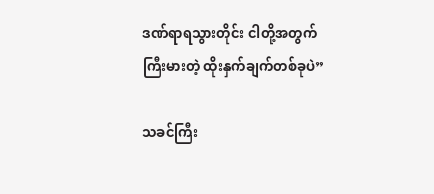ဒဏ်ရာရသွားတိုင်း ငါတို့အတွက် ကြီးမားတဲ့ ထိုးနှက်ချက်တစ်ခုပဲ”

သခင်ကြီး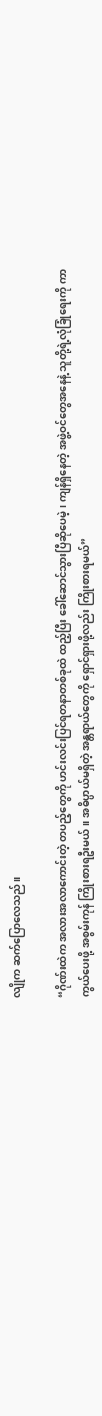လျိုက ဆက်ပြောလေသည်။

“ဂိုဏ်းထဲက အလားအလာကောင်းတဲ့ တပည့်တွေကို ဟင်းလင်းပြင်ရတနာတစ်ခုထဲ ထည့်ပြီး ခေါ်ဆောင်သွားပြီဆိုပေမဲ့၊ ကျန်ရှိနေတဲ့ အဖွဲ့ဝင်တွေအနေနဲ့ သူတို့ရဲ့လုံခြုံရေးကို ကာကွယ်ပေးဖို့ အစွမ်းကုန် ကြိုးစားရဦးမယ်။ အဓိပ္ပာယ်မရှိတဲ့ အန္တရာယ်တွေကို ရှောင်ရှားဖို့လည်း ကြိုးစားရမယ်”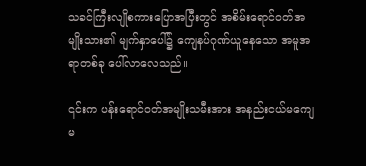သခင်ကြီးလျိုစကားပြောအပြီးတွင် အစိမ်းရောင်ဝတ်အမျိုးသား၏ မျက်နှာပေါ်၌ ကျေနပ်ဂုဏ်ယူနေသော အမူအရာတစ်ခု ပေါ်လာလေသည်။

၎င်းက ပန်းရောင်ဝတ်အမျိုးသမီးအား အနည်းငယ်မကျေမ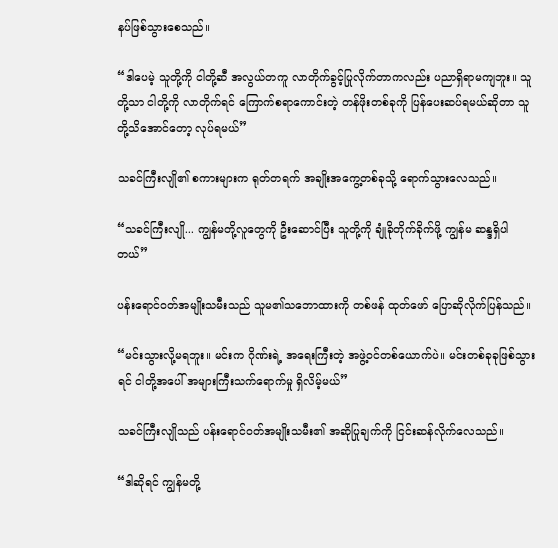နပ်ဖြစ်သွားစေသည်။

“ဒါပေမဲ့ သူတို့ကို ငါတို့ဆီ အလွယ်တကူ လာတိုက်ခွင့်ပြုလိုက်တာကလည်း ပညာရှိရာမကျဘူး။ သူတို့သာ ငါတို့ကို လာတိုက်ရင် ကြောက်စရာကောင်းတဲ့ တန်ဖိုးတစ်ခုကို ပြန်ပေးဆပ်ရမယ်ဆိုတာ သူတို့သိအောင်တော့ လုပ်ရမယ်”

သခင်ကြီးလျို၏ စကားများက ရုတ်တရက် အချိုးအကွေ့တစ်ခုသို့ ရောက်သွားလေသည်။

“သခင်ကြီးလျို... ကျွန်မတို့လူတွေကို ဦးဆောင်ပြီး သူတို့ကို ချုံခိုတိုက်ခိုက်ဖို့ ကျွန်မ ဆန္ဒရှိပါတယ်”

ပန်းရောင်ဝတ်အမျိုးသမီးသည် သူမ၏သဘောထားကို တစ်ဖန် ထုတ်ဖော် ပြောဆိုလိုက်ပြန်သည်။

“မင်းသွားလို့မရဘူး။ မင်းက ဂိုဏ်းရဲ့ အရေးကြီးတဲ့ အဖွဲ့ဝင်တစ်ယောက်ပဲ။ မင်းတစ်ခုခုဖြစ်သွားရင် ငါတို့အပေါ် အများကြီးသက်ရောက်မှု ရှိလိမ့်မယ်”

သခင်ကြီးလျိုသည် ပန်းရောင်ဝတ်အမျိုးသမီး၏ အဆိုပြုချက်ကို ငြင်းဆန်လိုက်လေသည်။

“ဒါဆိုရင် ကျွန်မတို့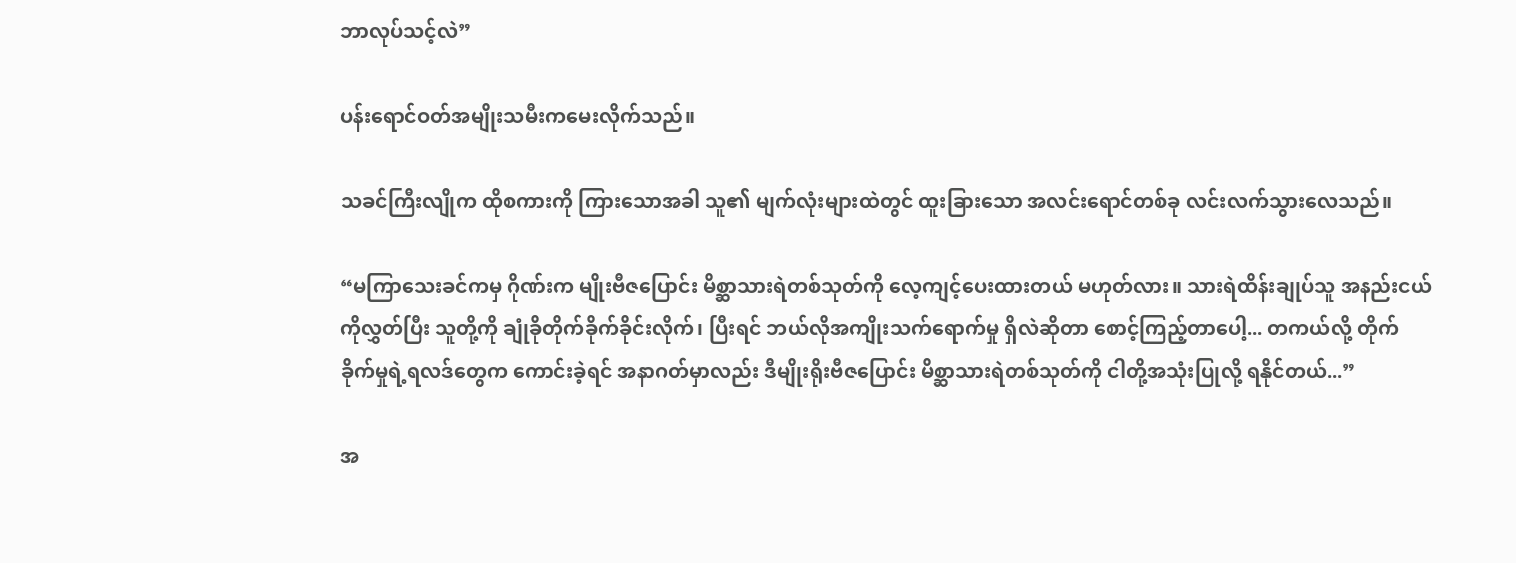ဘာလုပ်သင့်လဲ”

ပန်းရောင်ဝတ်အမျိုးသမီးကမေးလိုက်သည်။

သခင်ကြီးလျိုက ထိုစကားကို ကြားသောအခါ သူ၏ မျက်လုံးများထဲတွင် ထူးခြားသော အလင်းရောင်တစ်ခု လင်းလက်သွားလေသည်။

“မကြာသေးခင်ကမှ ဂိုဏ်းက မျိုးဗီဇပြောင်း မိစ္ဆာသားရဲတစ်သုတ်ကို လေ့ကျင့်ပေးထားတယ် မဟုတ်လား။ သားရဲထိန်းချုပ်သူ အနည်းငယ်ကိုလွှတ်ပြီး သူတို့ကို ချုံခိုတိုက်ခိုက်ခိုင်းလိုက်၊ ပြီးရင် ဘယ်လိုအကျိုးသက်ရောက်မှု ရှိလဲဆိုတာ စောင့်ကြည့်တာပေါ့... တကယ်လို့ တိုက်ခိုက်မှုရဲ့ရလဒ်တွေက ကောင်းခဲ့ရင် အနာဂတ်မှာလည်း ဒီမျိုးရိုးဗီဇပြောင်း မိစ္ဆာသားရဲတစ်သုတ်ကို ငါတို့အသုံးပြုလို့ ရနိုင်တယ်...”

အ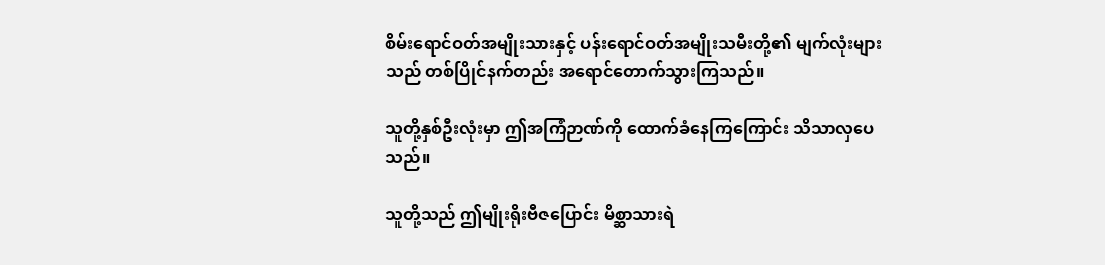စိမ်းရောင်ဝတ်အမျိုးသားနှင့် ပန်းရောင်ဝတ်အမျိုးသမီးတို့၏ မျက်လုံးများသည် တစ်ပြိုင်နက်တည်း အရောင်တောက်သွားကြသည်။

သူတို့နှစ်ဦးလုံးမှာ ဤအကြံဉာဏ်ကို ထောက်ခံနေကြကြောင်း သိသာလှပေသည်။

သူတို့သည် ဤမျိုးရိုးဗီဇပြောင်း မိစ္ဆာသားရဲ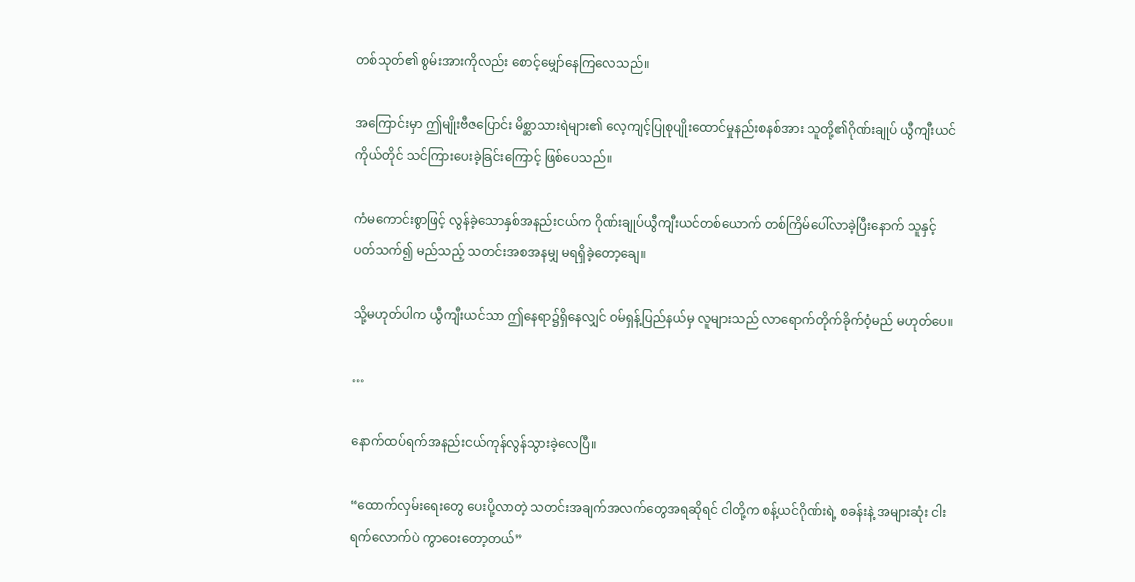တစ်သုတ်၏ စွမ်းအားကိုလည်း စောင့်မျှော်နေကြလေသည်။

အကြောင်းမှာ ဤမျိုးဗီဇပြောင်း မိစ္ဆာသားရဲများ၏ လေ့ကျင့်ပြုစုပျိုးထောင်မှုနည်းစနစ်အား သူတို့၏ဂိုဏ်းချုပ် ယွီကျီးယင်ကိုယ်တိုင် သင်ကြားပေးခဲ့ခြင်းကြောင့် ဖြစ်ပေသည်။

ကံမကောင်းစွာဖြင့် လွန်ခဲ့သောနှစ်အနည်းငယ်က ဂိုဏ်းချုပ်ယွီကျီးယင်တစ်ယောက် တစ်ကြိမ်ပေါ်လာခဲ့ပြီးနောက် သူနှင့်ပတ်သက်၍ မည်သည့် သတင်းအစအနမျှ မရရှိခဲ့တော့ချေ။

သို့မဟုတ်ပါက ယွီကျီးယင်သာ ဤနေရာ၌ရှိနေလျှင် ဝမ်ရှန့်ပြည်နယ်မှ လူများသည် လာရောက်တိုက်ခိုက်ဝံ့မည် မဟုတ်ပေ။

…

နောက်ထပ်ရက်အနည်းငယ်ကုန်လွန်သွားခဲ့လေပြီ။

“ထောက်လှမ်းရေးတွေ ပေးပို့လာတဲ့ သတင်းအချက်အလက်တွေအရဆိုရင် ငါတို့က စန့်ယင်ဂိုဏ်းရဲ့ စခန်းနဲ့ အများဆုံး ငါးရက်လောက်ပဲ ကွာဝေးတော့တယ်”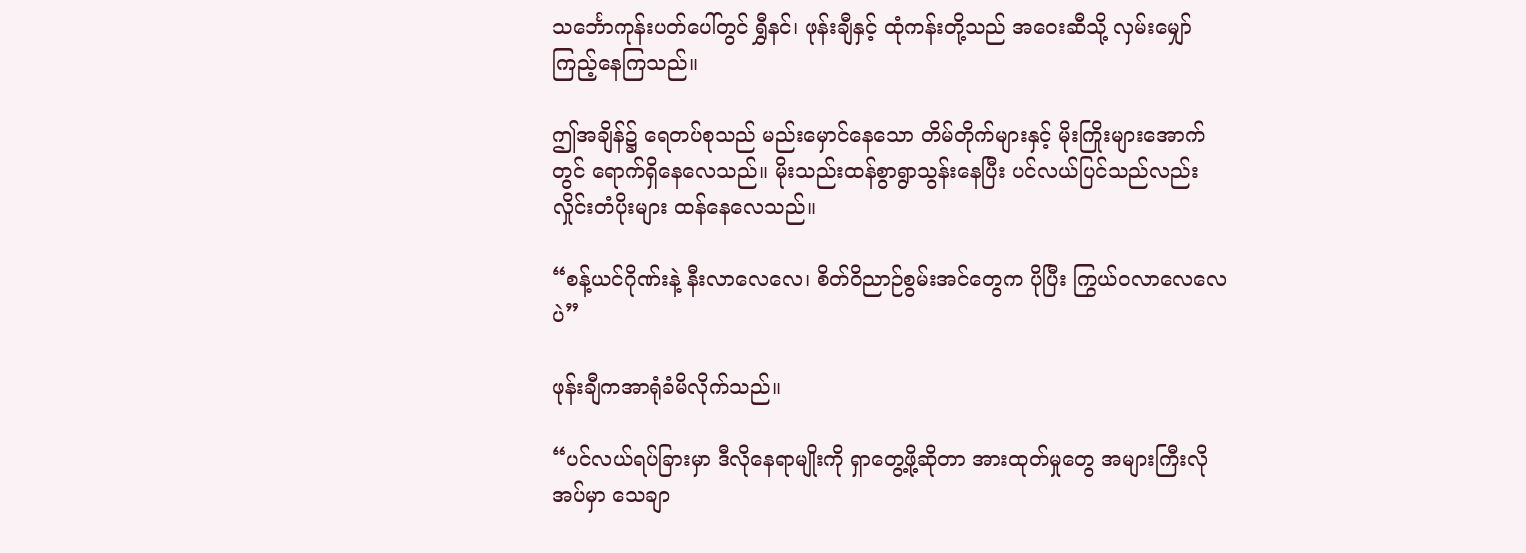သင်္ဘောကုန်းပတ်ပေါ်တွင် ရွှီနင်၊ ဖုန်းချီနှင့် ထုံကန်းတို့သည် အဝေးဆီသို့ လှမ်းမျှော်ကြည့်နေကြသည်။

ဤအချိန်၌ ရေတပ်စုသည် မည်းမှောင်နေသော တိမ်တိုက်များနှင့် မိုးကြိုးများအောက်တွင် ရောက်ရှိနေလေသည်။ မိုးသည်းထန်စွာရွာသွန်းနေပြီး ပင်လယ်ပြင်သည်လည်း လှိုင်းတံပိုးများ ထန်နေလေသည်။

“စန့်ယင်ဂိုဏ်းနဲ့ နီးလာလေလေ၊ စိတ်ဝိညာဉ်စွမ်းအင်တွေက ပိုပြီး ကြွယ်ဝလာလေလေပဲ”

ဖုန်းချီကအာရုံခံမိလိုက်သည်။

“ပင်လယ်ရပ်ခြားမှာ ဒီလိုနေရာမျိုးကို ရှာတွေ့ဖို့ဆိုတာ အားထုတ်မှုတွေ အများကြီးလိုအပ်မှာ သေချာ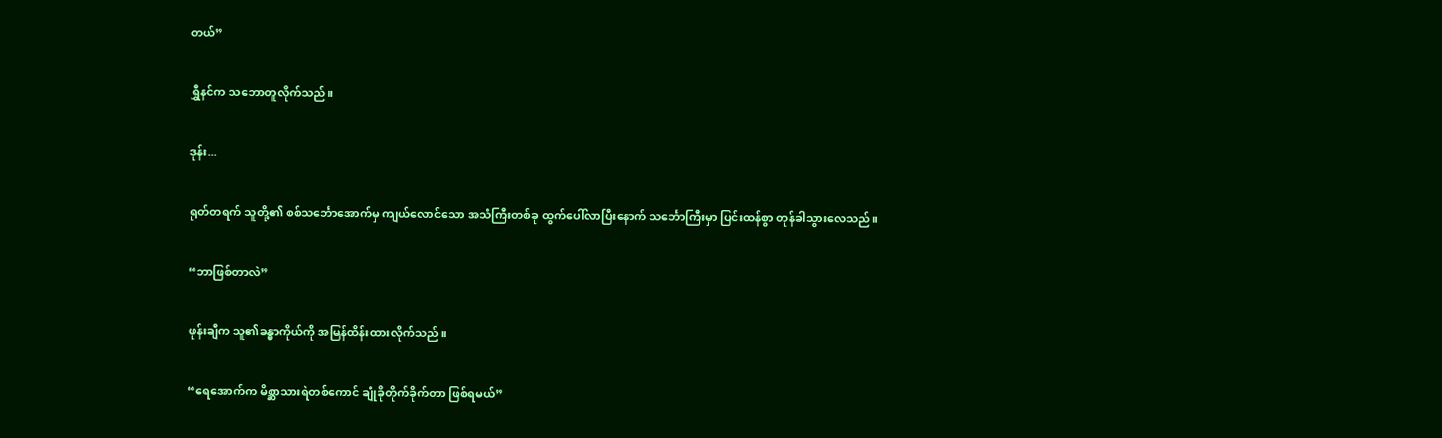တယ်”

ရွှီနင်က သဘောတူလိုက်သည်။

ဒုန်း...

ရုတ်တရက် သူတို့၏ စစ်သင်္ဘောအောက်မှ ကျယ်လောင်သော အသံကြီးတစ်ခု ထွက်ပေါ်လာပြီးနောက် သင်္ဘောကြီးမှာ ပြင်းထန်စွာ တုန်ခါသွားလေသည်။

“ဘာဖြစ်တာလဲ”

ဖုန်းချီက သူ၏ခန္ဓာကိုယ်ကို အမြန်ထိန်းထားလိုက်သည်။

“ရေအောက်က မိစ္ဆာသားရဲတစ်ကောင် ချုံခိုတိုက်ခိုက်တာ ဖြစ်ရမယ်”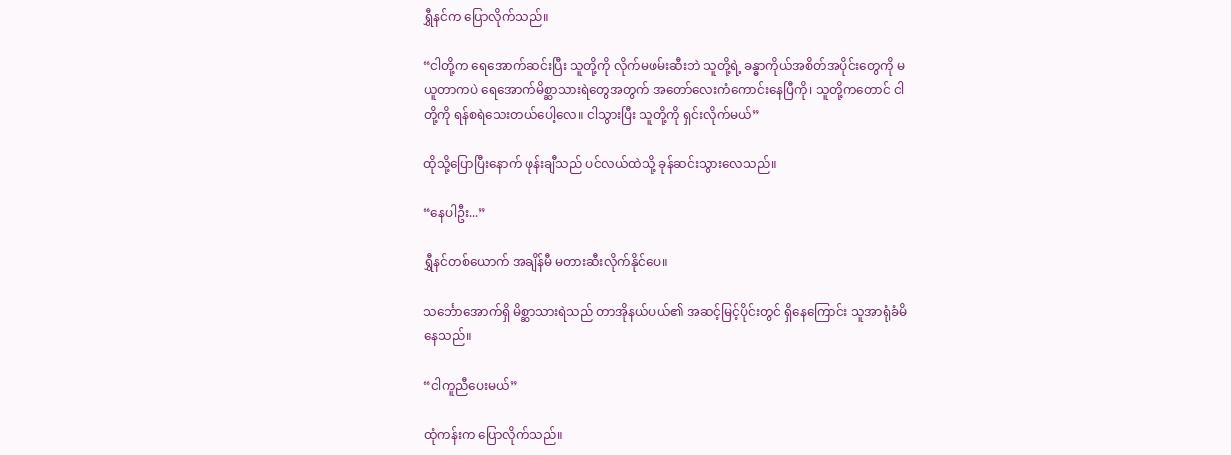ရွှီနင်က ပြောလိုက်သည်။

“ငါတို့က ရေအောက်ဆင်းပြီး သူတို့ကို လိုက်မဖမ်းဆီးဘဲ သူတို့ရဲ့ ခန္ဓာကိုယ်အစိတ်အပိုင်းတွေကို မယူတာကပဲ ရေအောက်မိစ္ဆာသားရဲတွေအတွက် အတော်လေးကံကောင်းနေပြီကို၊ သူတို့ကတောင် ငါတို့ကို ရန်စရဲသေးတယ်ပေါ့လေ။ ငါသွားပြီး သူတို့ကို ရှင်းလိုက်မယ်”

ထိုသို့ပြောပြီးနောက် ဖုန်းချီသည် ပင်လယ်ထဲသို့ ခုန်ဆင်းသွားလေသည်။

“နေပါဦး...”

ရွှီနင်တစ်ယောက် အချိန်မီ မတားဆီးလိုက်နိုင်ပေ။

သင်္ဘောအောက်ရှိ မိစ္ဆာသားရဲသည် တာအိုနယ်ပယ်၏ အဆင့်မြင့်ပိုင်းတွင် ရှိနေကြောင်း သူအာရုံခံမိနေသည်။

“ငါကူညီပေးမယ်”

ထုံကန်းက ပြောလိုက်သည်။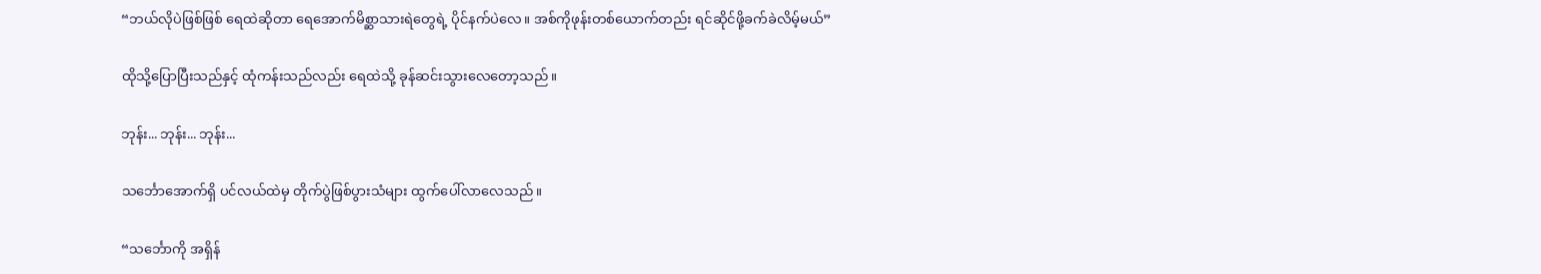“ဘယ်လိုပဲဖြစ်ဖြစ် ရေထဲဆိုတာ ရေအောက်မိစ္ဆာသားရဲတွေရဲ့ ပိုင်နက်ပဲလေ။ အစ်ကိုဖုန်းတစ်ယောက်တည်း ရင်ဆိုင်ဖို့ခက်ခဲလိမ့်မယ်”

ထိုသို့ပြောပြီးသည်နှင့် ထုံကန်းသည်လည်း ရေထဲသို့ ခုန်ဆင်းသွားလေတော့သည်။

ဘုန်း... ဘုန်း... ဘုန်း...

သင်္ဘောအောက်ရှိ ပင်လယ်ထဲမှ တိုက်ပွဲဖြစ်ပွားသံများ ထွက်ပေါ်လာလေသည်။

“သင်္ဘောကို အရှိန်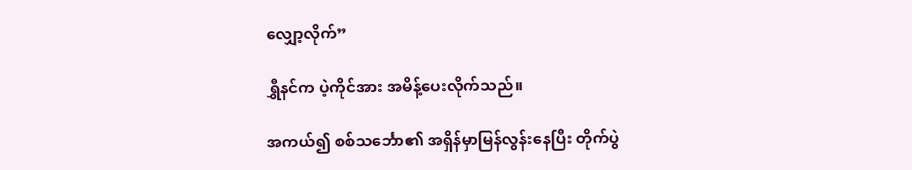လျှော့လိုက်”

ရွှီနင်က ပဲ့ကိုင်အား အမိန့်ပေးလိုက်သည်။

အကယ်၍ စစ်သင်္ဘော၏ အရှိန်မှာမြန်လွန်းနေပြီး တိုက်ပွဲ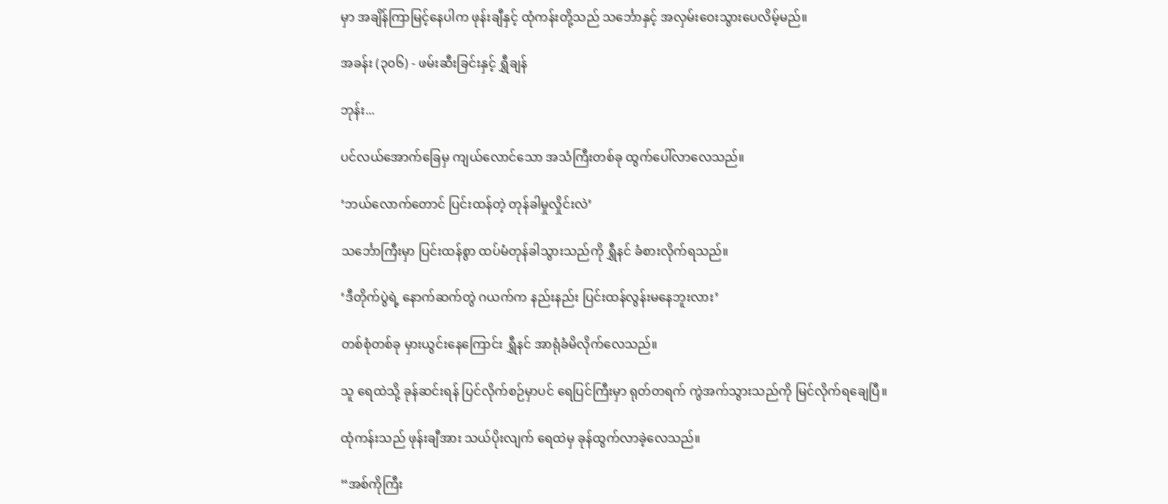မှာ အချိန်ကြာမြင့်နေပါက ဖုန်းချီနှင့် ထုံကန်းတို့သည် သင်္ဘောနှင့် အလှမ်းဝေးသွားပေလိမ့်မည်။

အခန်း (၃၀၆) - ဖမ်းဆီးခြင်းနှင့် ရွှီချန်

ဘုန်း...

ပင်လယ်အောက်ခြေမှ ကျယ်လောင်သော အသံကြီးတစ်ခု ထွက်ပေါ်လာလေသည်။

‘ဘယ်လောက်တောင် ပြင်းထန်တဲ့ တုန်ခါမှုလှိုင်းလဲ’

သင်္ဘောကြီးမှာ ပြင်းထန်စွာ ထပ်မံတုန်ခါသွားသည်ကို ရွှီနင် ခံစားလိုက်ရသည်။

‘ဒီတိုက်ပွဲရဲ့ နောက်ဆက်တွဲ ဂယက်က နည်းနည်း ပြင်းထန်လွန်းမနေဘူးလား’

တစ်စုံတစ်ခု မှားယွင်းနေကြောင်း ရွှီနင် အာရုံခံမိလိုက်လေသည်။

သူ ရေထဲသို့ ခုန်ဆင်းရန် ပြင်လိုက်စဉ်မှာပင် ရေပြင်ကြီးမှာ ရုတ်တရက် ကွဲအက်သွားသည်ကို မြင်လိုက်ရချေပြီ။

ထုံကန်းသည် ဖုန်းချီအား သယ်ပိုးလျက် ရေထဲမှ ခုန်ထွက်လာခဲ့လေသည်။

“အစ်ကိုကြီး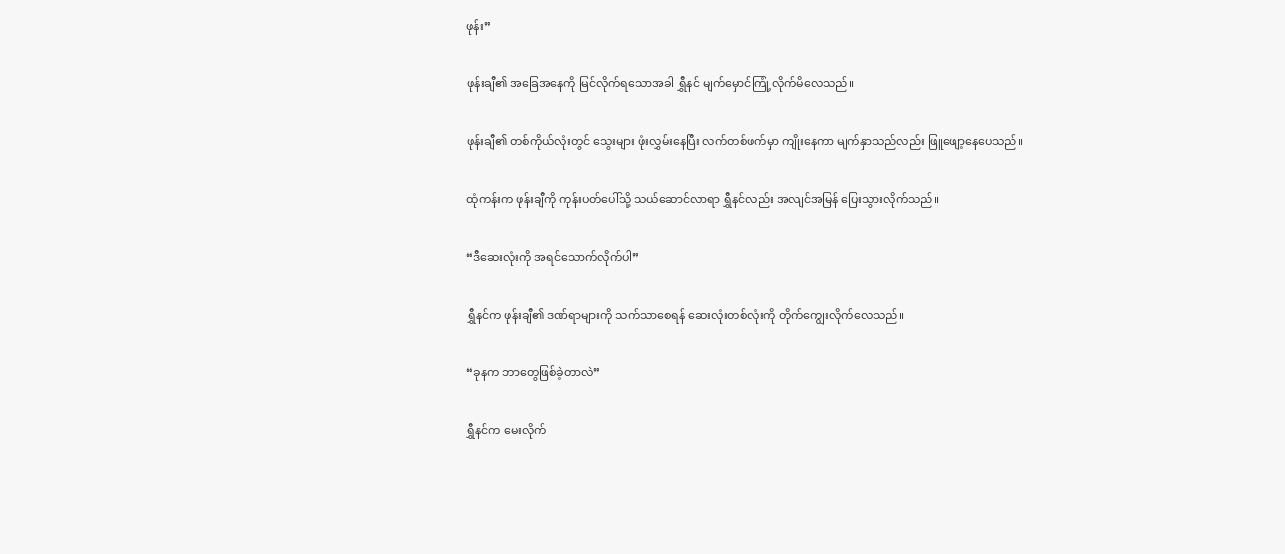ဖုန်း”

ဖုန်းချီ၏ အခြေအနေကို မြင်လိုက်ရသောအခါ ရွှီနင် မျက်မှောင်ကြုံ့လိုက်မိလေသည်။

ဖုန်းချီ၏ တစ်ကိုယ်လုံးတွင် သွေးများ ဖုံးလွှမ်းနေပြီး လက်တစ်ဖက်မှာ ကျိုးနေကာ မျက်နှာသည်လည်း ဖြူဖျော့နေပေသည်။

ထုံကန်းက ဖုန်းချီကို ကုန်းပတ်ပေါ်သို့ သယ်ဆောင်လာရာ ရွှီနင်လည်း အလျင်အမြန် ပြေးသွားလိုက်သည်။

“ဒီဆေးလုံးကို အရင်သောက်လိုက်ပါ”

ရွှီနင်က ဖုန်းချီ၏ ဒဏ်ရာများကို သက်သာစေရန် ဆေးလုံးတစ်လုံးကို တိုက်ကျွေးလိုက်လေသည်။

“ခုနက ဘာတွေဖြစ်ခဲ့တာလဲ”

ရွှီနင်က မေးလိုက်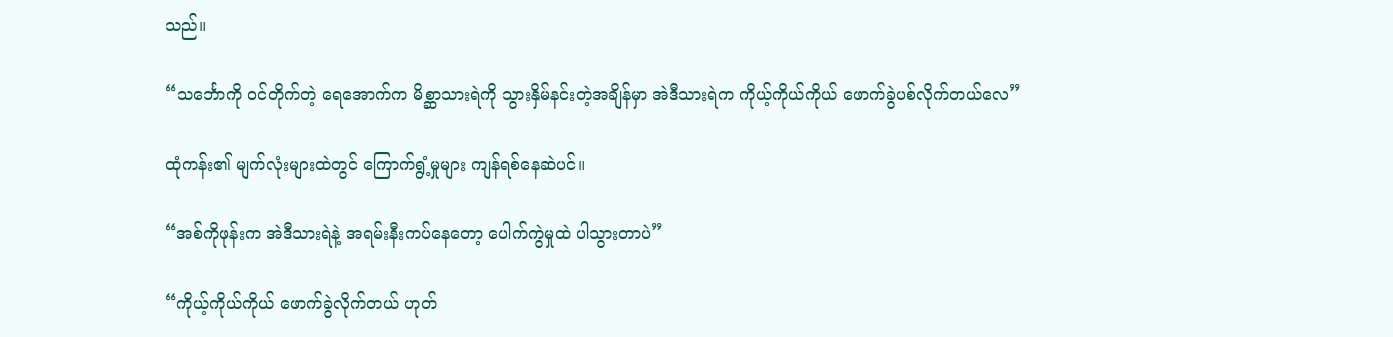သည်။

“သင်္ဘောကို ဝင်တိုက်တဲ့ ရေအောက်က မိစ္ဆာသားရဲကို သွားနှိမ်နင်းတဲ့အချိန်မှာ အဲဒီသားရဲက ကိုယ့်ကိုယ်ကိုယ် ဖောက်ခွဲပစ်လိုက်တယ်လေ”

ထုံကန်း၏ မျက်လုံးများထဲတွင် ကြောက်ရွံ့မှုများ ကျန်ရစ်နေဆဲပင်။

“အစ်ကိုဖုန်းက အဲဒီသားရဲနဲ့ အရမ်းနီးကပ်နေတော့ ပေါက်ကွဲမှုထဲ ပါသွားတာပဲ”

“ကိုယ့်ကိုယ်ကိုယ် ဖောက်ခွဲလိုက်တယ် ဟုတ်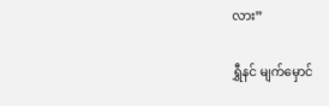လား”

ရွှီနင် မျက်မှောင်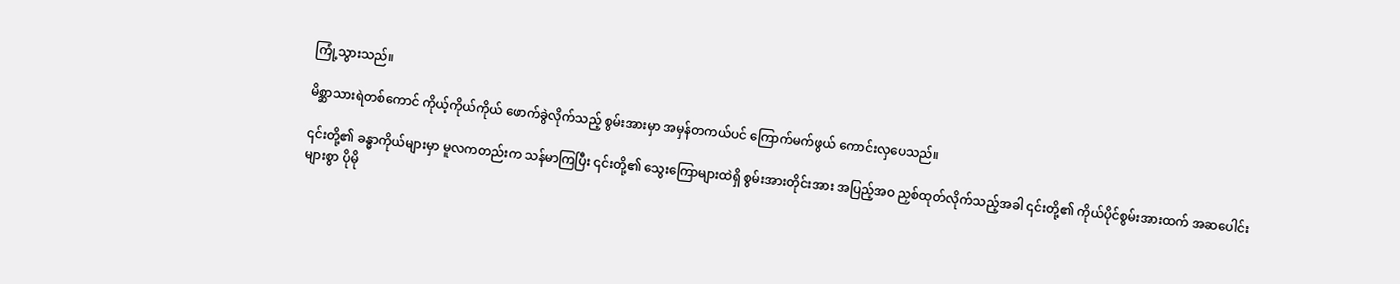ကြုံ့သွားသည်။

မိစ္ဆာသားရဲတစ်ကောင် ကိုယ့်ကိုယ်ကိုယ် ဖောက်ခွဲလိုက်သည့် စွမ်းအားမှာ အမှန်တကယ်ပင် ကြောက်မက်ဖွယ် ကောင်းလှပေသည်။

၎င်းတို့၏ ခန္ဓာကိုယ်များမှာ မူလကတည်းက သန်မာကြပြီး ၎င်းတို့၏ သွေးကြောများထဲရှိ စွမ်းအားတိုင်းအား အပြည့်အဝ ညှစ်ထုတ်လိုက်သည့်အခါ ၎င်းတို့၏ ကိုယ်ပိုင်စွမ်းအားထက် အဆပေါင်းများစွာ ပိုမို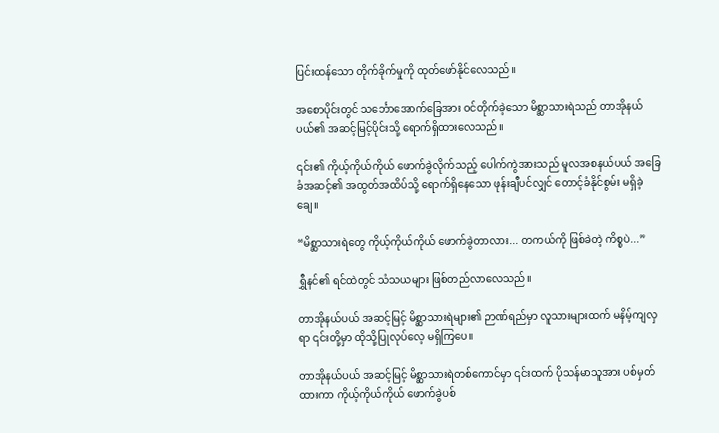ပြင်းထန်သော တိုက်ခိုက်မှုကို ထုတ်ဖော်နိုင်လေသည်။

အစောပိုင်းတွင် သင်္ဘောအောက်ခြေအား ဝင်တိုက်ခဲ့သော မိစ္ဆာသားရဲသည် တာအိုနယ်ပယ်၏ အဆင့်မြင့်ပိုင်းသို့ ရောက်ရှိထားလေသည်။

၎င်း၏ ကိုယ့်ကိုယ်ကိုယ် ဖောက်ခွဲလိုက်သည့် ပေါက်ကွဲအားသည် မူလအစနယ်ပယ် အခြေခံအဆင့်၏ အထွတ်အထိပ်သို့ ရောက်ရှိနေသော ဖုန်းချီပင်လျှင် တောင့်ခံနိုင်စွမ်း မရှိခဲ့ချေ။

“မိစ္ဆာသားရဲတွေ ကိုယ့်ကိုယ်ကိုယ် ဖောက်ခွဲတာလား... တကယ်ကို ဖြစ်ခဲတဲ့ ကိစ္စပဲ...”

ရွှီနင်၏ ရင်ထဲတွင် သံသယများ ဖြစ်တည်လာလေသည်။

တာအိုနယ်ပယ် အဆင့်မြင့် မိစ္ဆာသားရဲများ၏ ဉာဏ်ရည်မှာ လူသားများထက် မနိမ့်ကျလှရာ ၎င်းတို့မှာ ထိုသို့ပြုလုပ်လေ့ မရှိကြပေ။

တာအိုနယ်ပယ် အဆင့်မြင့် မိစ္ဆာသားရဲတစ်ကောင်မှာ ၎င်းထက် ပိုသန်မာသူအား ပစ်မှတ်ထားကာ ကိုယ့်ကိုယ်ကိုယ် ဖောက်ခွဲပစ်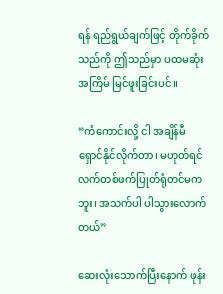ရန် ရည်ရွယ်ချက်ဖြင့် တိုက်ခိုက်သည်ကို ဤသည်မှာ ပထမဆုံးအကြိမ် မြင်ဖူးခြင်းပင်။

“ကံကောင်းလို့ ငါ အချိန်မီ ရှောင်နိုင်လိုက်တာ၊ မဟုတ်ရင် လက်တစ်ဖက်ပြုတ်ရုံတင်မကဘူး၊ အသက်ပါ ပါသွားလောက်တယ်”

ဆေးလုံးသောက်ပြီးနောက် ဖုန်း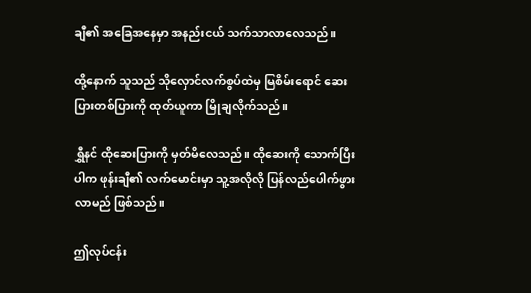ချီ၏ အခြေအနေမှာ အနည်းငယ် သက်သာလာလေသည်။

ထို့နောက် သူသည် သိုလှောင်လက်စွပ်ထဲမှ မြစိမ်းရောင် ဆေးပြားတစ်ပြားကို ထုတ်ယူကာ မြိုချလိုက်သည်။

ရွှီနင် ထိုဆေးပြားကို မှတ်မိလေသည်။ ထိုဆေးကို သောက်ပြီးပါက ဖုန်းချီ၏ လက်မောင်းမှာ သူ့အလိုလို ပြန်လည်ပေါက်ဖွားလာမည် ဖြစ်သည်။

ဤလုပ်ငန်း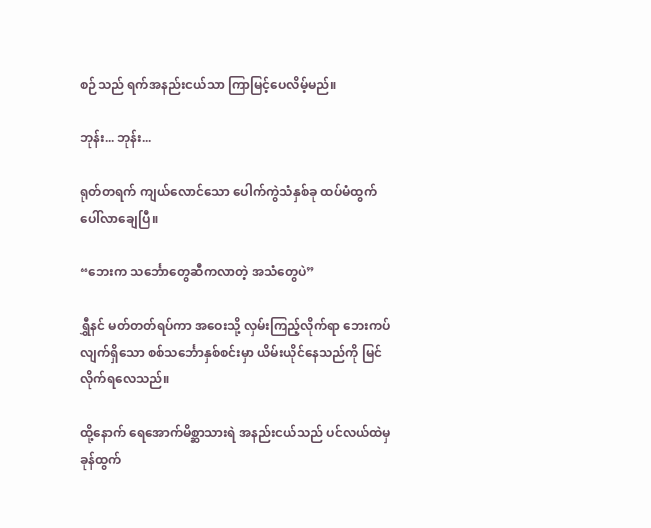စဉ်သည် ရက်အနည်းငယ်သာ ကြာမြင့်ပေလိမ့်မည်။

ဘုန်း... ဘုန်း...

ရုတ်တရက် ကျယ်လောင်သော ပေါက်ကွဲသံနှစ်ခု ထပ်မံထွက်ပေါ်လာချေပြီ။

“ဘေးက သင်္ဘောတွေဆီကလာတဲ့ အသံတွေပဲ”

ရွှီနင် မတ်တတ်ရပ်ကာ အဝေးသို့ လှမ်းကြည့်လိုက်ရာ ဘေးကပ်လျက်ရှိသော စစ်သင်္ဘောနှစ်စင်းမှာ ယိမ်းယိုင်နေသည်ကို မြင်လိုက်ရလေသည်။

ထို့နောက် ရေအောက်မိစ္ဆာသားရဲ အနည်းငယ်သည် ပင်လယ်ထဲမှ ခုန်ထွက်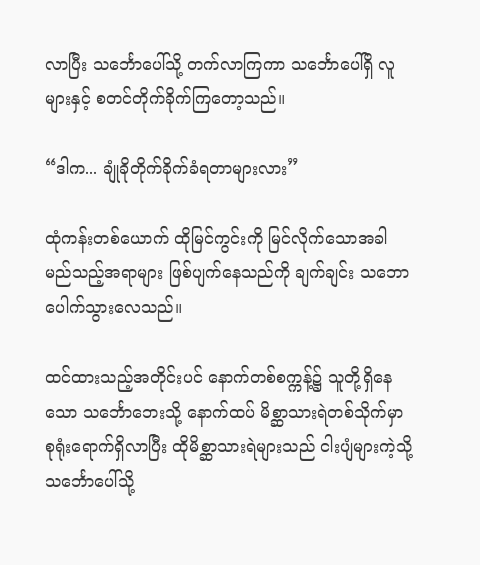လာပြီး သင်္ဘောပေါ်သို့ တက်လာကြကာ သင်္ဘောပေါ်ရှိ လူများနှင့် စတင်တိုက်ခိုက်ကြတော့သည်။

“ဒါက... ချုံခိုတိုက်ခိုက်ခံရတာများလား”

ထုံကန်းတစ်ယောက် ထိုမြင်ကွင်းကို မြင်လိုက်သောအခါ မည်သည့်အရာများ ဖြစ်ပျက်နေသည်ကို ချက်ချင်း သဘောပေါက်သွားလေသည်။

ထင်ထားသည့်အတိုင်းပင် နောက်တစ်စက္ကန့်၌ သူတို့ရှိနေသော သင်္ဘောဘေးသို့ နောက်ထပ် မိစ္ဆာသားရဲတစ်သိုက်မှာ စုရုံးရောက်ရှိလာပြီး ထိုမိစ္ဆာသားရဲများသည် ငါးပျံများကဲ့သို့ သင်္ဘောပေါ်သို့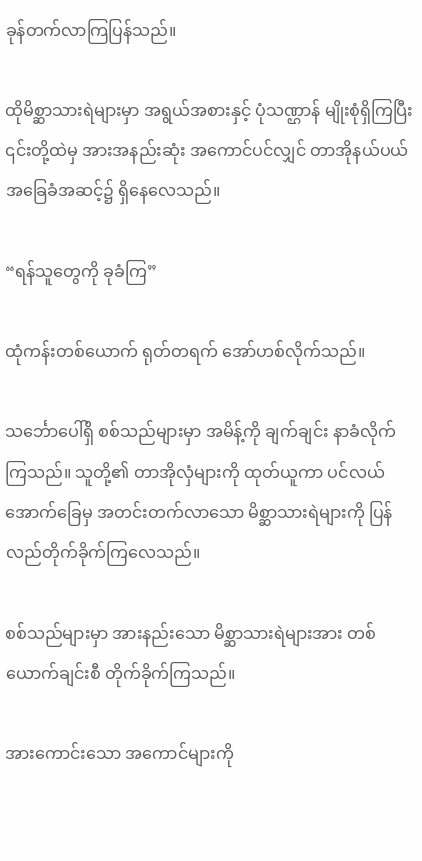ခုန်တက်လာကြပြန်သည်။

ထိုမိစ္ဆာသားရဲများမှာ အရွယ်အစားနှင့် ပုံသဏ္ဌာန် မျိုးစုံရှိကြပြီး ၎င်းတို့ထဲမှ အားအနည်းဆုံး အကောင်ပင်လျှင် တာအိုနယ်ပယ် အခြေခံအဆင့်၌ ရှိနေလေသည်။

“ရန်သူတွေကို ခုခံကြ”

ထုံကန်းတစ်ယောက် ရုတ်တရက် အော်ဟစ်လိုက်သည်။

သင်္ဘောပေါ်ရှိ စစ်သည်များမှာ အမိန့်ကို ချက်ချင်း နာခံလိုက်ကြသည်။ သူတို့၏ တာအိုလှံများကို ထုတ်ယူကာ ပင်လယ်အောက်ခြေမှ အတင်းတက်လာသော မိစ္ဆာသားရဲများကို ပြန်လည်တိုက်ခိုက်ကြလေသည်။

စစ်သည်များမှာ အားနည်းသော မိစ္ဆာသားရဲများအား တစ်ယောက်ချင်းစီ တိုက်ခိုက်ကြသည်။

အားကောင်းသော အကောင်များကို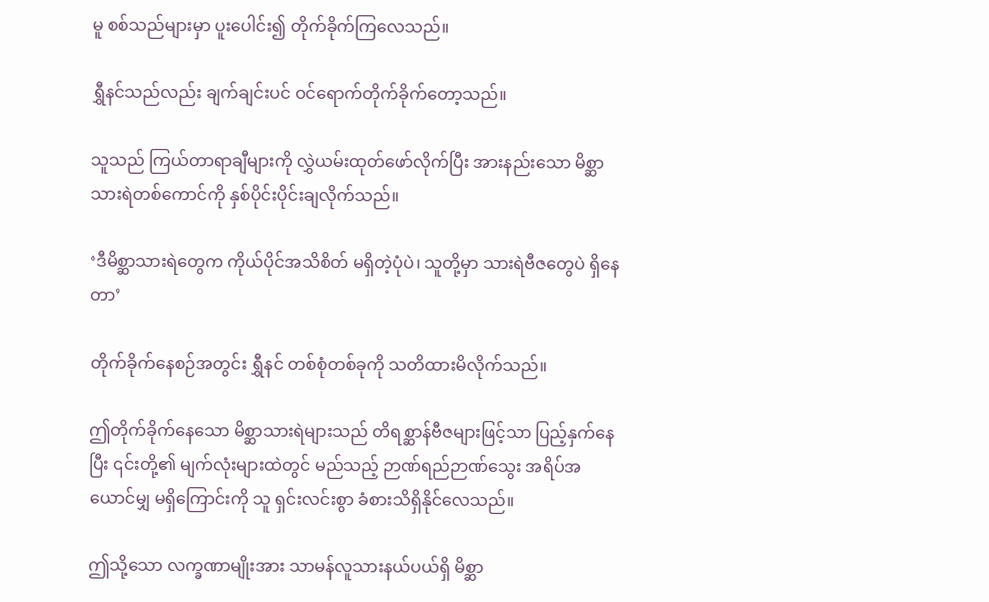မူ စစ်သည်များမှာ ပူးပေါင်း၍ တိုက်ခိုက်ကြလေသည်။

ရွှီနင်သည်လည်း ချက်ချင်းပင် ဝင်ရောက်တိုက်ခိုက်တော့သည်။

သူသည် ကြယ်တာရာချီများကို လွှဲယမ်းထုတ်ဖော်လိုက်ပြီး အားနည်းသော မိစ္ဆာသားရဲတစ်ကောင်ကို နှစ်ပိုင်းပိုင်းချလိုက်သည်။

‘ဒီမိစ္ဆာသားရဲတွေက ကိုယ်ပိုင်အသိစိတ် မရှိတဲ့ပုံပဲ၊ သူတို့မှာ သားရဲဗီဇတွေပဲ ရှိနေတာ’

တိုက်ခိုက်နေစဉ်အတွင်း ရွှီနင် တစ်စုံတစ်ခုကို သတိထားမိလိုက်သည်။

ဤတိုက်ခိုက်နေသော မိစ္ဆာသားရဲများသည် တိရစ္ဆာန်ဗီဇများဖြင့်သာ ပြည့်နှက်နေပြီး ၎င်းတို့၏ မျက်လုံးများထဲတွင် မည်သည့် ဉာဏ်ရည်ဉာဏ်သွေး အရိပ်အယောင်မျှ မရှိကြောင်းကို သူ ရှင်းလင်းစွာ ခံစားသိရှိနိုင်လေသည်။

ဤသို့သော လက္ခဏာမျိုးအား သာမန်လူသားနယ်ပယ်ရှိ မိစ္ဆာ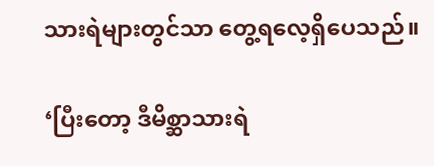သားရဲများတွင်သာ တွေ့ရလေ့ရှိပေသည်။

‘ပြီးတော့ ဒီမိစ္ဆာသားရဲ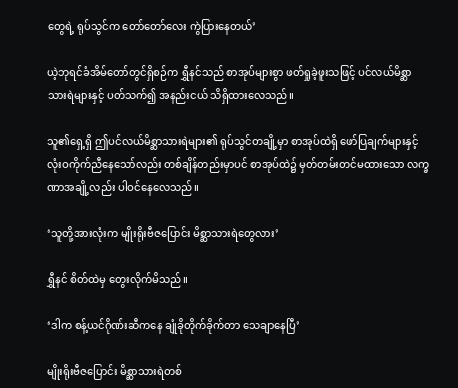တွေရဲ့ ရုပ်သွင်က တော်တော်လေး ကွဲပြားနေတယ်’

ယဲ့ဘုရင်ခံအိမ်တော်တွင်ရှိစဉ်က ရွှီနင်သည် စာအုပ်များစွာ ဖတ်ရှုခဲ့ဖူးသဖြင့် ပင်လယ်မိစ္ဆာသားရဲများနှင့် ပတ်သက်၍ အနည်းငယ် သိရှိထားလေသည်။

သူ၏ရှေ့ရှိ ဤပင်လယ်မိစ္ဆာသားရဲများ၏ ရုပ်သွင်တချို့မှာ စာအုပ်ထဲရှိ ဖော်ပြချက်များနှင့် လုံးဝကိုက်ညီနေသော်လည်း တစ်ချိန်တည်းမှာပင် စာအုပ်ထဲ၌ မှတ်တမ်းတင်မထားသော လက္ခဏာအချို့လည်း ပါဝင်နေလေသည်။

‘သူတို့အားလုံးက မျိုးရိုးဗီဇပြောင်း မိစ္ဆာသားရဲတွေလား’

ရွှီနင် စိတ်ထဲမှ တွေးလိုက်မိသည်။

‘ဒါက စန့်ယင်ဂိုဏ်းဆီကနေ ချုံခိုတိုက်ခိုက်တာ သေချာနေပြီ’

မျိုးရိုးဗီဇပြောင်း မိစ္ဆာသားရဲတစ်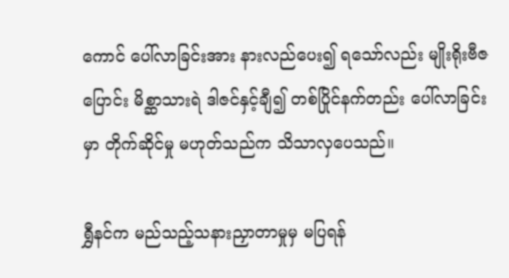ကောင် ပေါ်လာခြင်းအား နားလည်ပေး၍ ရသော်လည်း မျိုးရိုးဗီဇပြောင်း မိစ္ဆာသားရဲ ဒါဇင်နှင့်ချီ၍ တစ်ပြိုင်နက်တည်း ပေါ်လာခြင်းမှာ တိုက်ဆိုင်မှု မဟုတ်သည်က သိသာလှပေသည်။

ရွှီနင်က မည်သည့်သနားညှာတာမှုမှ မပြရန်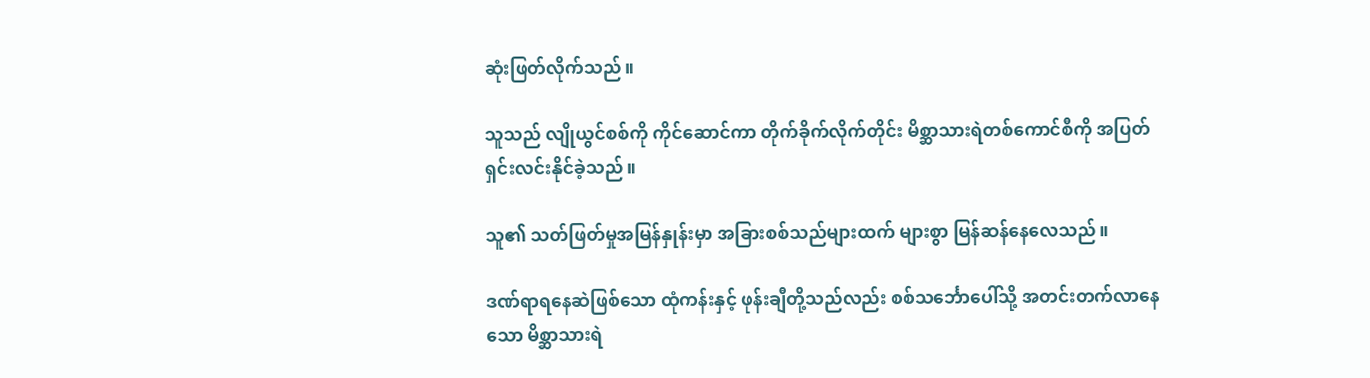ဆုံးဖြတ်လိုက်သည်။

သူသည် လျိုယွင်စစ်ကို ကိုင်ဆောင်ကာ တိုက်ခိုက်လိုက်တိုင်း မိစ္ဆာသားရဲတစ်ကောင်စီကို အပြတ်ရှင်းလင်းနိုင်ခဲ့သည်။

သူ၏ သတ်ဖြတ်မှုအမြန်နှုန်းမှာ အခြားစစ်သည်များထက် များစွာ မြန်ဆန်နေလေသည်။

ဒဏ်ရာရနေဆဲဖြစ်သော ထုံကန်းနှင့် ဖုန်းချီတို့သည်လည်း စစ်သင်္ဘောပေါ်သို့ အတင်းတက်လာနေသော မိစ္ဆာသားရဲ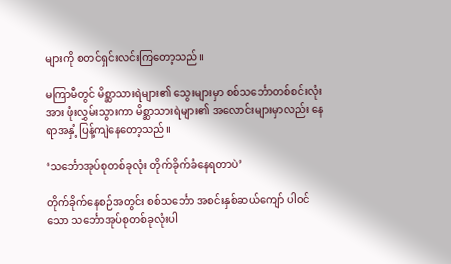များကို စတင်ရှင်းလင်းကြတော့သည်။

မကြာမီတွင် မိစ္ဆာသားရဲများ၏ သွေးများမှာ စစ်သင်္ဘောတစ်စင်းလုံးအား ဖုံးလွှမ်းသွားကာ မိစ္ဆာသားရဲများ၏ အလောင်းများမှာလည်း နေရာအနှံ့ ပြန့်ကျဲနေတော့သည်။

‘သင်္ဘောအုပ်စုတစ်ခုလုံး တိုက်ခိုက်ခံနေရတာပဲ’

တိုက်ခိုက်နေစဉ်အတွင်း စစ်သင်္ဘော အစင်းနှစ်ဆယ်ကျော် ပါဝင်သော သင်္ဘောအုပ်စုတစ်ခုလုံးပါ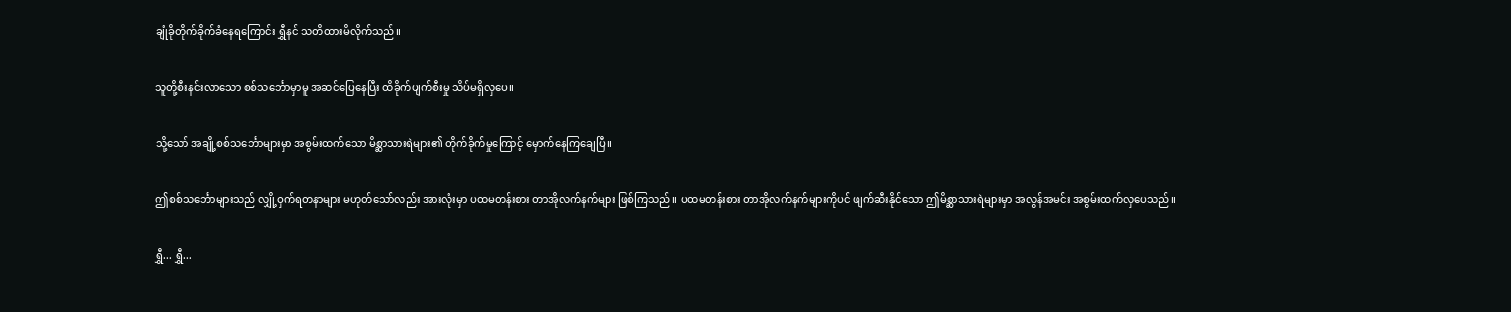ချုံခိုတိုက်ခိုက်ခံနေရကြောင်း ရွှီနင် သတိထားမိလိုက်သည်။

သူတို့စီးနင်းလာသော စစ်သင်္ဘောမှာမူ အဆင်ပြေနေပြီး ထိခိုက်ပျက်စီးမှု သိပ်မရှိလှပေ။

သို့သော် အချို့စစ်သင်္ဘောများမှာ အစွမ်းထက်သော မိစ္ဆာသားရဲများ၏ တိုက်ခိုက်မှုကြောင့် မှောက်နေကြချေပြီ။

ဤစစ်သင်္ဘောများသည် လျှို့ဝှက်ရတနာများ မဟုတ်သော်လည်း အားလုံးမှာ ပထမတန်းစား တာအိုလက်နက်များ ဖြစ်ကြသည်။ ပထမတန်းစား တာအိုလက်နက်များကိုပင် ဖျက်ဆီးနိုင်သော ဤမိစ္ဆာသားရဲများမှာ အလွန်အမင်း အစွမ်းထက်လှပေသည်။

ရွှီ... ရွှီ...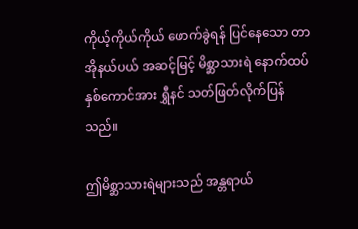ကိုယ့်ကိုယ်ကိုယ် ဖောက်ခွဲရန် ပြင်နေသော တာအိုနယ်ပယ် အဆင့်မြင့် မိစ္ဆာသားရဲ နောက်ထပ်နှစ်ကောင်အား ရွှီနင် သတ်ဖြတ်လိုက်ပြန်သည်။

ဤမိစ္ဆာသားရဲများသည် အန္တရာယ်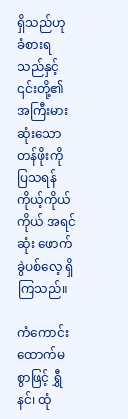ရှိသည်ဟု ခံစားရသည်နှင့် ၎င်းတို့၏ အကြီးမားဆုံးသော တန်ဖိုးကို ပြသရန် ကိုယ့်ကိုယ်ကိုယ် အရင်ဆုံး ဖောက်ခွဲပစ်လေ့ ရှိကြသည်။

ကံကောင်းထောက်မစွာဖြင့် ရွှီနင်၊ ထုံ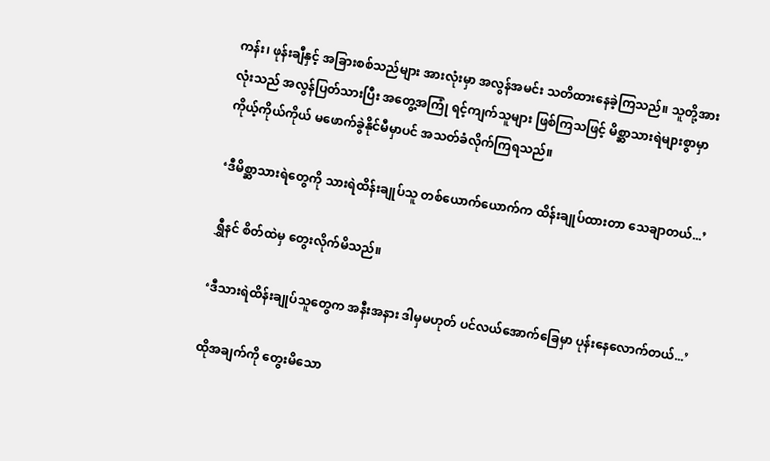ကန်း၊ ဖုန်းချီနှင့် အခြားစစ်သည်များ အားလုံးမှာ အလွန်အမင်း သတိထားနေခဲ့ကြသည်။ သူတို့အားလုံးသည် အလွန်ပြတ်သားပြီး အတွေ့အကြုံ ရင့်ကျက်သူများ ဖြစ်ကြသဖြင့် မိစ္ဆာသားရဲများစွာမှာ ကိုယ့်ကိုယ်ကိုယ် မဖောက်ခွဲနိုင်မီမှာပင် အသတ်ခံလိုက်ကြရသည်။

‘ဒီမိစ္ဆာသားရဲတွေကို သားရဲထိန်းချုပ်သူ တစ်ယောက်ယောက်က ထိန်းချုပ်ထားတာ သေချာတယ်...’

ရွှီနင် စိတ်ထဲမှ တွေးလိုက်မိသည်။

‘ဒီသားရဲထိန်းချုပ်သူတွေက အနီးအနား ဒါမှမဟုတ် ပင်လယ်အောက်ခြေမှာ ပုန်းနေလောက်တယ်...’

ထိုအချက်ကို တွေးမိသော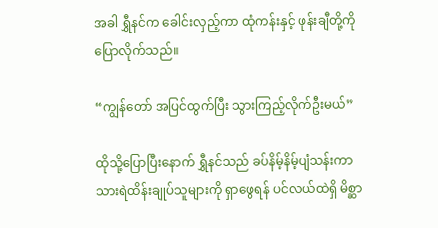အခါ ရွှီနင်က ခေါင်းလှည့်ကာ ထုံကန်းနှင့် ဖုန်းချီတို့ကို ပြောလိုက်သည်။

“ကျွန်တော် အပြင်ထွက်ပြီး သွားကြည့်လိုက်ဦးမယ်”

ထိုသို့ပြောပြီးနောက် ရွှီနင်သည် ခပ်နိမ့်နိမ့်ပျံသန်းကာ သားရဲထိန်းချုပ်သူများကို ရှာဖွေရန် ပင်လယ်ထဲရှိ မိစ္ဆာ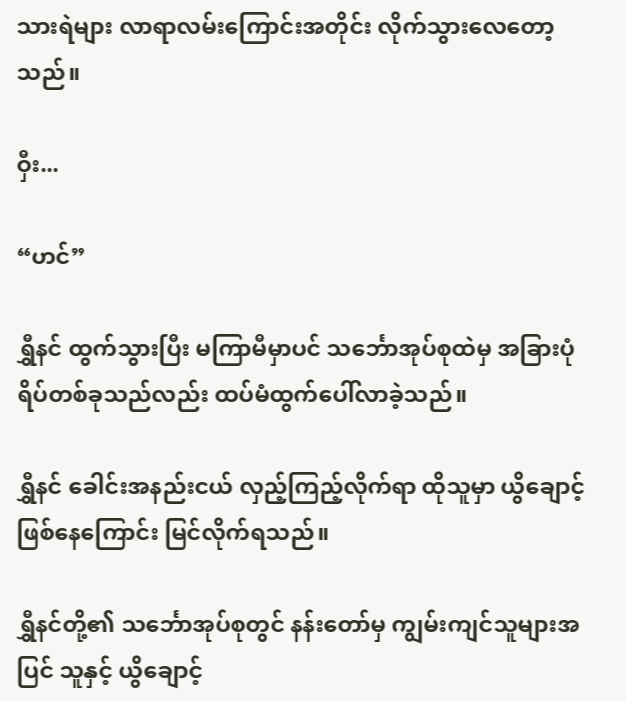သားရဲများ လာရာလမ်းကြောင်းအတိုင်း လိုက်သွားလေတော့သည်။

ဝှီး...

“ဟင်”

ရွှီနင် ထွက်သွားပြီး မကြာမီမှာပင် သင်္ဘောအုပ်စုထဲမှ အခြားပုံရိပ်တစ်ခုသည်လည်း ထပ်မံထွက်ပေါ်လာခဲ့သည်။

ရွှီနင် ခေါင်းအနည်းငယ် လှည့်ကြည့်လိုက်ရာ ထိုသူမှာ ယွိချောင့် ဖြစ်နေကြောင်း မြင်လိုက်ရသည်။

ရွှီနင်တို့၏ သင်္ဘောအုပ်စုတွင် နန်းတော်မှ ကျွမ်းကျင်သူများအပြင် သူနှင့် ယွိချောင့်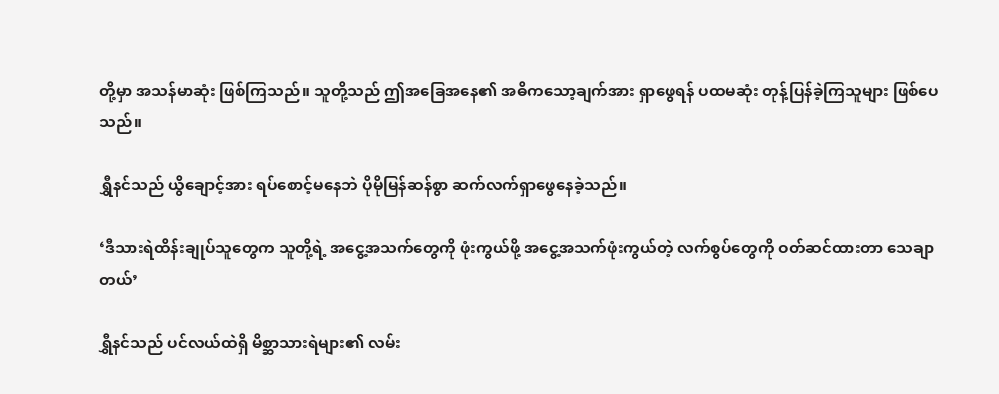တို့မှာ အသန်မာဆုံး ဖြစ်ကြသည်။ သူတို့သည် ဤအခြေအနေ၏ အဓိကသော့ချက်အား ရှာဖွေရန် ပထမဆုံး တုန့်ပြန်ခဲ့ကြသူများ ဖြစ်ပေသည်။

ရွှီနင်သည် ယွိချောင့်အား ရပ်စောင့်မနေဘဲ ပိုမိုမြန်ဆန်စွာ ဆက်လက်ရှာဖွေနေခဲ့သည်။

‘ဒီသားရဲထိန်းချုပ်သူတွေက သူတို့ရဲ့ အငွေ့အသက်တွေကို ဖုံးကွယ်ဖို့ အငွေ့အသက်ဖုံးကွယ်တဲ့ လက်စွပ်တွေကို ဝတ်ဆင်ထားတာ သေချာတယ်’

ရွှီနင်သည် ပင်လယ်ထဲရှိ မိစ္ဆာသားရဲများ၏ လမ်း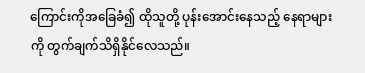ကြောင်းကိုအခြေခံ၍ ထိုသူတို့ ပုန်းအောင်းနေသည့် နေရာများကို တွက်ချက်သိရှိနိုင်လေသည်။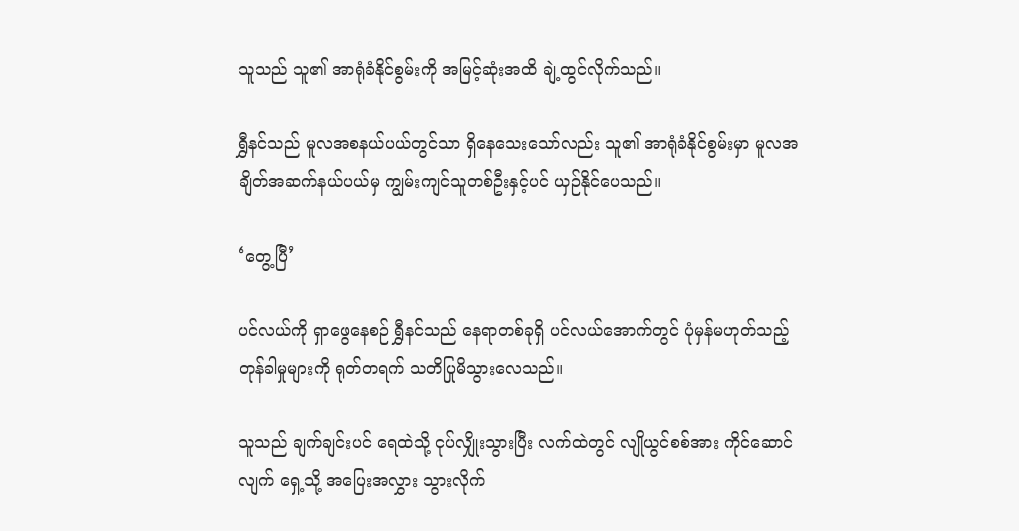သူသည် သူ၏ အာရုံခံနိုင်စွမ်းကို အမြင့်ဆုံးအထိ ချဲ့ထွင်လိုက်သည်။

ရွှီနင်သည် မူလအစနယ်ပယ်တွင်သာ ရှိနေသေးသော်လည်း သူ၏ အာရုံခံနိုင်စွမ်းမှာ မူလအချိတ်အဆက်နယ်ပယ်မှ ကျွမ်းကျင်သူတစ်ဦးနှင့်ပင် ယှဉ်နိုင်ပေသည်။

‘တွေ့ပြီ’

ပင်လယ်ကို ရှာဖွေနေစဉ် ရွှီနင်သည် နေရာတစ်ခုရှိ ပင်လယ်အောက်တွင် ပုံမှန်မဟုတ်သည့် တုန်ခါမှုများကို ရုတ်တရက် သတိပြုမိသွားလေသည်။

သူသည် ချက်ချင်းပင် ရေထဲသို့ ငုပ်လျှိုးသွားပြီး လက်ထဲတွင် လျိုယွင်စစ်အား ကိုင်ဆောင်လျက် ရှေ့သို့ အပြေးအလွှား သွားလိုက်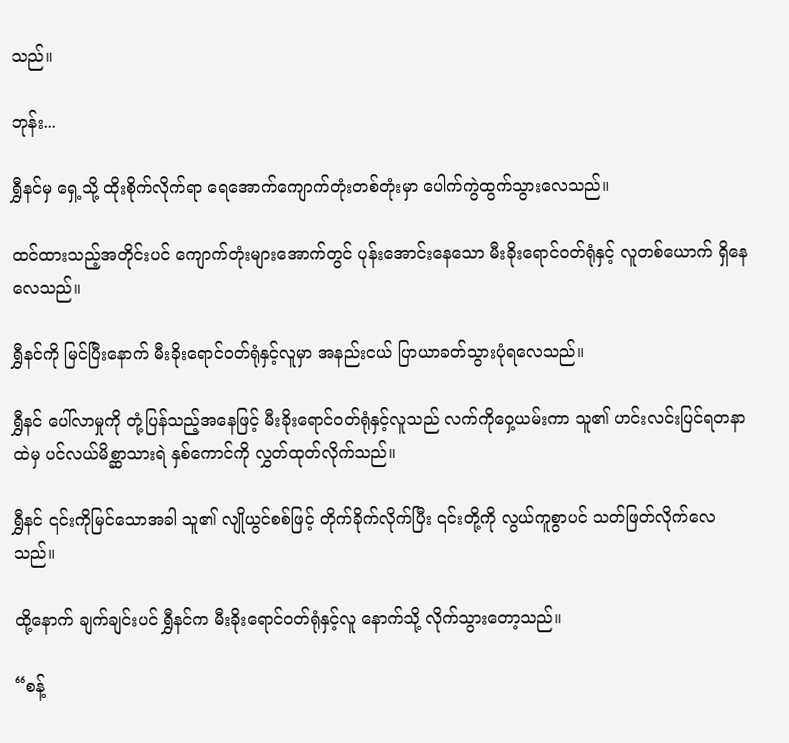သည်။

ဘုန်း...

ရွှီနင်မှ ရှေ့သို့ ထိုးစိုက်လိုက်ရာ ရေအောက်ကျောက်တုံးတစ်တုံးမှာ ပေါက်ကွဲထွက်သွားလေသည်။

ထင်ထားသည့်အတိုင်းပင် ကျောက်တုံးများအောက်တွင် ပုန်းအောင်းနေသော မီးခိုးရောင်ဝတ်ရုံနှင့် လူတစ်ယောက် ရှိနေလေသည်။

ရွှီနင်ကို မြင်ပြီးနောက် မီးခိုးရောင်ဝတ်ရုံနှင့်လူမှာ အနည်းငယ် ပြာယာခတ်သွားပုံရလေသည်။

ရွှီနင် ပေါ်လာမှုကို တုံ့ပြန်သည့်အနေဖြင့် မီးခိုးရောင်ဝတ်ရုံနှင့်လူသည် လက်ကိုဝှေ့ယမ်းကာ သူ၏ ဟင်းလင်းပြင်ရတနာထဲမှ ပင်လယ်မိစ္ဆာသားရဲ နှစ်ကောင်ကို လွှတ်ထုတ်လိုက်သည်။

ရွှီနင် ၎င်းကိုမြင်သောအခါ သူ၏ လျိုယွင်စစ်ဖြင့် တိုက်ခိုက်လိုက်ပြီး ၎င်းတို့ကို လွယ်ကူစွာပင် သတ်ဖြတ်လိုက်လေသည်။

ထို့နောက် ချက်ချင်းပင် ရွှီနင်က မီးခိုးရောင်ဝတ်ရုံနှင့်လူ နောက်သို့ လိုက်သွားတော့သည်။

“စန့်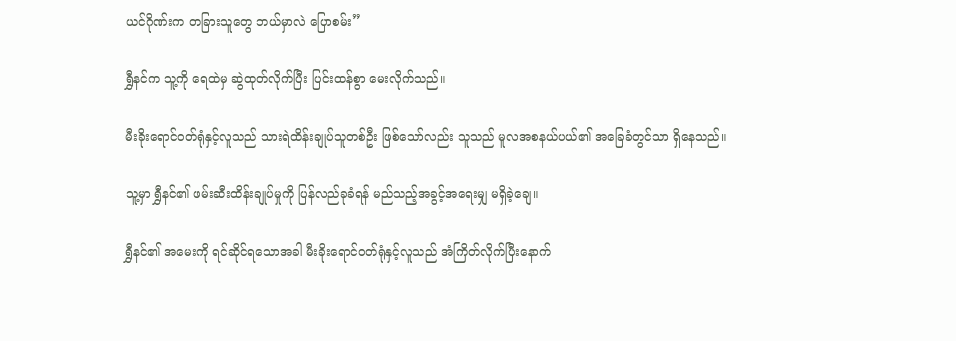ယင်ဂိုဏ်းက တခြားသူတွေ ဘယ်မှာလဲ ပြောစမ်း”

ရွှီနင်က သူ့ကို ရေထဲမှ ဆွဲထုတ်လိုက်ပြီး ပြင်းထန်စွာ မေးလိုက်သည်။

မီးခိုးရောင်ဝတ်ရုံနှင့်လူသည် သားရဲထိန်းချုပ်သူတစ်ဦး ဖြစ်သော်လည်း သူသည် မူလအစနယ်ပယ်၏ အခြေခံတွင်သာ ရှိနေသည်။

သူ့မှာ ရွှီနင်၏ ဖမ်းဆီးထိန်းချုပ်မှုကို ပြန်လည်ခုခံရန် မည်သည့်အခွင့်အရေးမျှ မရှိခဲ့ချေ။

ရွှီနင်၏ အမေးကို ရင်ဆိုင်ရသောအခါ မီးခိုးရောင်ဝတ်ရုံနှင့်လူသည် အံကြိတ်လိုက်ပြီးနောက်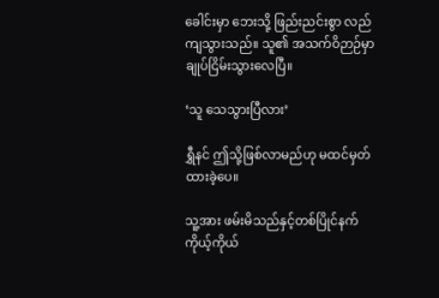ခေါင်းမှာ ဘေးသို့ ဖြည်းညင်းစွာ လည်ကျသွားသည်။ သူ၏ အသက်ဝိဉာဉ်မှာ ချုပ်ငြိမ်းသွားလေပြီ။

‘သူ သေသွားပြီလား’

ရွှီနင် ဤသို့ဖြစ်လာမည်ဟု မထင်မှတ်ထားခဲ့ပေ။

သူ့အား ဖမ်းမိသည်နှင့်တစ်ပြိုင်နက် ကိုယ့်ကိုယ်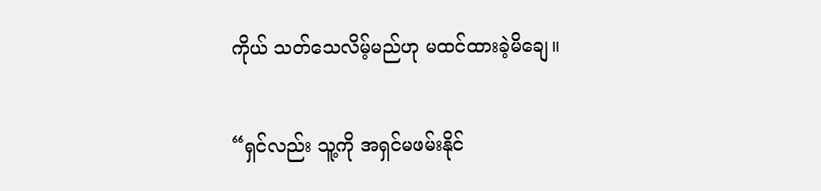ကိုယ် သတ်သေလိမ့်မည်ဟု မထင်ထားခဲ့မိချေ။

“ရှင်လည်း သူ့ကို အရှင်မဖမ်းနိုင်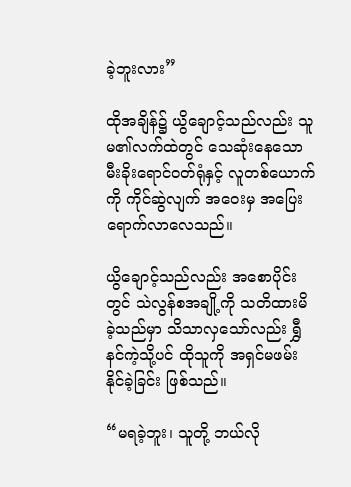ခဲ့ဘူးလား”

ထိုအချိန်၌ ယွိချောင့်သည်လည်း သူမ၏လက်ထဲတွင် သေဆုံးနေသော မီးခိုးရောင်ဝတ်ရုံနှင့် လူတစ်ယောက်ကို ကိုင်ဆွဲလျက် အဝေးမှ အပြေးရောက်လာလေသည်။

ယွိချောင့်သည်လည်း အစောပိုင်းတွင် သဲလွန်စအချို့ကို သတိထားမိခဲ့သည်မှာ သိသာလှသော်လည်း ရွှီနင်ကဲ့သို့ပင် ထိုသူကို အရှင်မဖမ်းနိုင်ခဲ့ခြင်း ဖြစ်သည်။

“မရခဲ့ဘူး၊ သူတို့ ဘယ်လို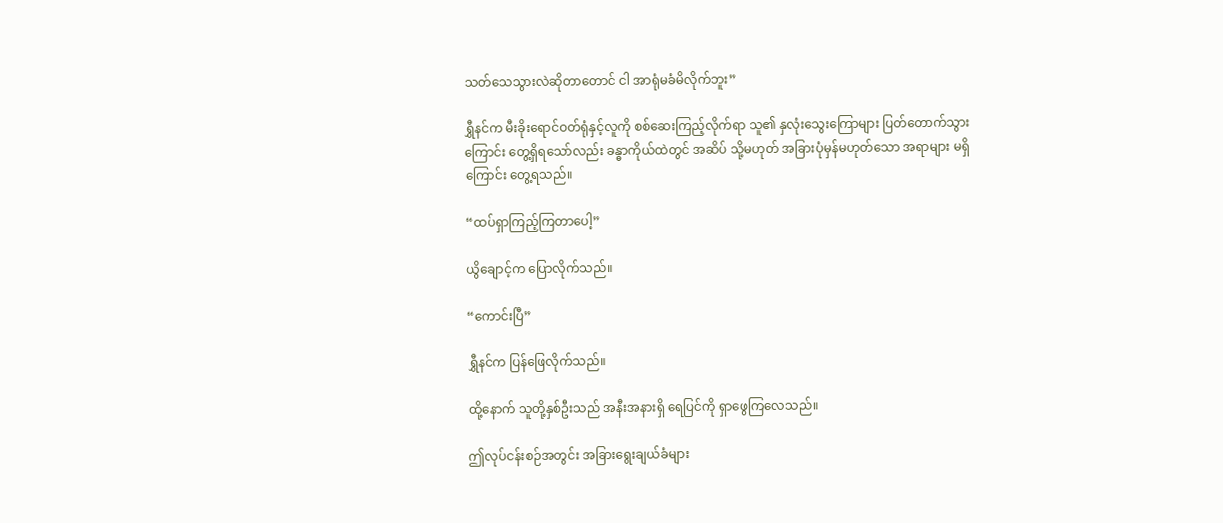သတ်သေသွားလဲဆိုတာတောင် ငါ အာရုံမခံမိလိုက်ဘူး”

ရွှီနင်က မီးခိုးရောင်ဝတ်ရုံနှင့်လူကို စစ်ဆေးကြည့်လိုက်ရာ သူ၏ နှလုံးသွေးကြောများ ပြတ်တောက်သွားကြောင်း တွေ့ရှိရသော်လည်း ခန္ဓာကိုယ်ထဲတွင် အဆိပ် သို့မဟုတ် အခြားပုံမှန်မဟုတ်သော အရာများ မရှိကြောင်း တွေ့ရသည်။

“ထပ်ရှာကြည့်ကြတာပေါ့”

ယွိချောင့်က ပြောလိုက်သည်။

“ကောင်းပြီ”

ရွှီနင်က ပြန်ဖြေလိုက်သည်။

ထို့နောက် သူတို့နှစ်ဦးသည် အနီးအနားရှိ ရေပြင်ကို ရှာဖွေကြလေသည်။

ဤလုပ်ငန်းစဉ်အတွင်း အခြားရွေးချယ်ခံများ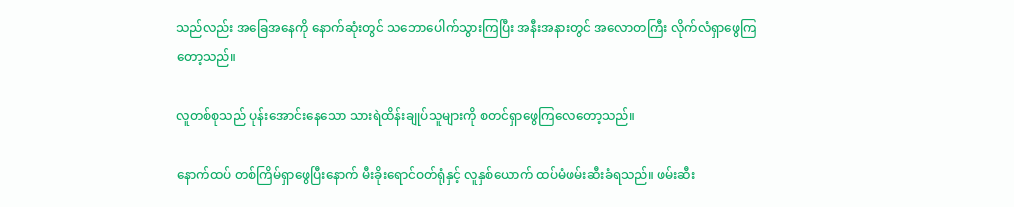သည်လည်း အခြေအနေကို နောက်ဆုံးတွင် သဘောပေါက်သွားကြပြီး အနီးအနားတွင် အလောတကြီး လိုက်လံရှာဖွေကြတော့သည်။

လူတစ်စုသည် ပုန်းအောင်းနေသော သားရဲထိန်းချုပ်သူများကို စတင်ရှာဖွေကြလေတော့သည်။

နောက်ထပ် တစ်ကြိမ်ရှာဖွေပြီးနောက် မီးခိုးရောင်ဝတ်ရုံနှင့် လူနှစ်ယောက် ထပ်မံဖမ်းဆီးခံရသည်။ ဖမ်းဆီး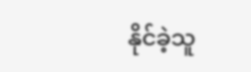နိုင်ခဲ့သူ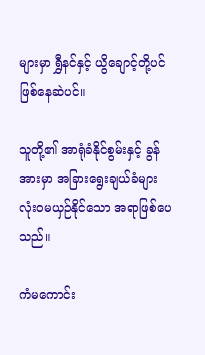များမှာ ရွှီနင်နှင့် ယွိချောင့်တို့ပင် ဖြစ်နေဆဲပင်။

သူတို့၏ အာရုံခံနိုင်စွမ်းနှင့် ခွန်အားမှာ အခြားရွေးချယ်ခံများ လုံးဝမယှဉ်နိုင်သော အရာဖြစ်ပေသည်။

ကံမကောင်း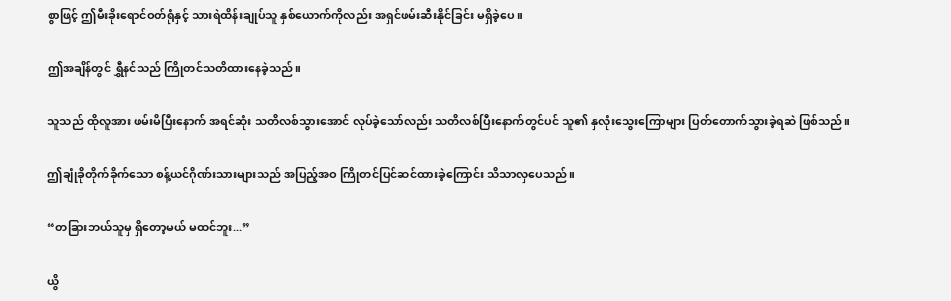စွာဖြင့် ဤမီးခိုးရောင်ဝတ်ရုံနှင့် သားရဲထိန်းချုပ်သူ နှစ်ယောက်ကိုလည်း အရှင်ဖမ်းဆီးနိုင်ခြင်း မရှိခဲ့ပေ။

ဤအချိန်တွင် ရွှီနင်သည် ကြိုတင်သတိထားနေခဲ့သည်။

သူသည် ထိုလူအား ဖမ်းမိပြီးနောက် အရင်ဆုံး သတိလစ်သွားအောင် လုပ်ခဲ့သော်လည်း သတိလစ်ပြီးနောက်တွင်ပင် သူ၏ နှလုံးသွေးကြောများ ပြတ်တောက်သွားခဲ့ရဆဲ ဖြစ်သည်။

ဤချုံခိုတိုက်ခိုက်သော စန့်ယင်ဂိုဏ်းသားများသည် အပြည့်အဝ ကြိုတင်ပြင်ဆင်ထားခဲ့ကြောင်း သိသာလှပေသည်။

“တခြားဘယ်သူမှ ရှိတော့မယ် မထင်ဘူး...”

ယွိ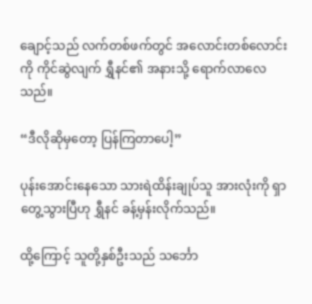ချောင့်သည် လက်တစ်ဖက်တွင် အလောင်းတစ်လောင်းကို ကိုင်ဆွဲလျက် ရွှီနင်၏ အနားသို့ ရောက်လာလေသည်။

“ဒီလိုဆိုမှတော့ ပြန်ကြတာပေါ့”

ပုန်းအောင်းနေသော သားရဲထိန်းချုပ်သူ အားလုံးကို ရှာတွေ့သွားပြီဟု ရွှီနင် ခန့်မှန်းလိုက်သည်။

ထို့ကြောင့် သူတို့နှစ်ဦးသည် သင်္ဘော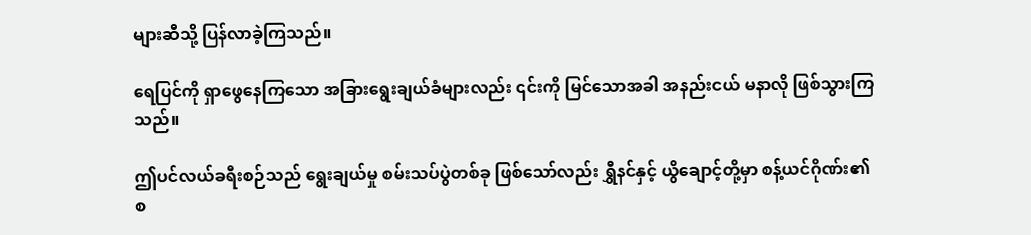များဆီသို့ ပြန်လာခဲ့ကြသည်။

ရေပြင်ကို ရှာဖွေနေကြသော အခြားရွေးချယ်ခံများလည်း ၎င်းကို မြင်သောအခါ အနည်းငယ် မနာလို ဖြစ်သွားကြသည်။

ဤပင်လယ်ခရီးစဉ်သည် ရွေးချယ်မှု စမ်းသပ်ပွဲတစ်ခု ဖြစ်သော်လည်း ရွှီနင်နှင့် ယွိချောင့်တို့မှာ စန့်ယင်ဂိုဏ်း၏ စ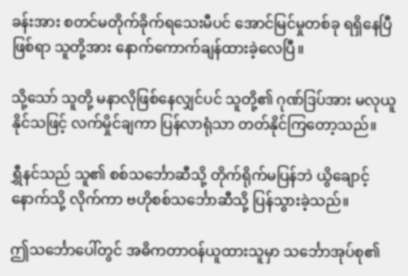ခန်းအား စတင်မတိုက်ခိုက်ရသေးမီပင် အောင်မြင်မှုတစ်ခု ရရှိနေပြီဖြစ်ရာ သူတို့အား နောက်ကောက်ချန်ထားခဲ့လေပြီ။

သို့သော် သူတို့ မနာလိုဖြစ်နေလျှင်ပင် သူတို့၏ ဂုဏ်ဒြပ်အား မလုယူနိုင်သဖြင့် လက်မှိုင်ချကာ ပြန်လာရုံသာ တတ်နိုင်ကြတော့သည်။

ရွှီနင်သည် သူ၏ စစ်သင်္ဘောဆီသို့ တိုက်ရိုက်မပြန်ဘဲ ယွိချောင့်နောက်သို့ လိုက်ကာ ဗဟိုစစ်သင်္ဘောဆီသို့ ပြန်သွားခဲ့သည်။

ဤသင်္ဘောပေါ်တွင် အဓိကတာဝန်ယူထားသူမှာ သင်္ဘောအုပ်စု၏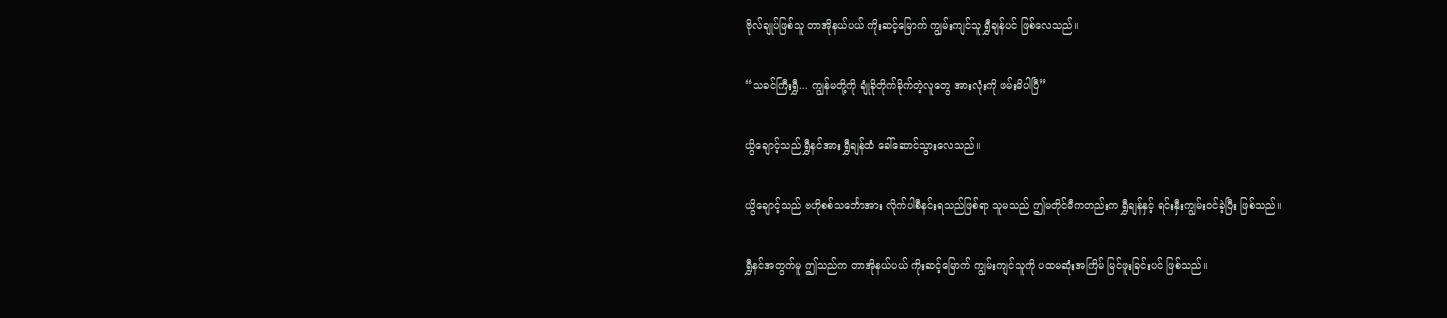ဗိုလ်ချုပ်ဖြစ်သူ တာအိုနယ်ပယ် ကိုးဆင့်မြောက် ကျွမ်းကျင်သူ ရွှီချန်ပင် ဖြစ်လေသည်။

“သခင်ကြီးရွှီ... ကျွန်မတို့ကို ချုံခိုတိုက်ခိုက်တဲ့လူတွေ အားလုံးကို ဖမ်းမိပါပြီ”

ယွိချောင့်သည် ရွှီနင်အား ရွှီချန်ထံ ခေါ်ဆောင်သွားလေသည်။

ယွိချောင့်သည် ဗဟိုစစ်သင်္ဘောအား လိုက်ပါစီနင်းရသည်ဖြစ်ရာ သူမသည် ဤမတိုင်မီကတည်းက ရွှီချန်နှင့် ရင်းနှီးကျွမ်းဝင်ခဲ့ပြီး ဖြစ်သည်။

ရွှီနင်အတွက်မူ ဤသည်က တာအိုနယ်ပယ် ကိုးဆင့်မြောက် ကျွမ်းကျင်သူကို ပထမဆုံးအကြိမ် မြင်ဖူးခြင်းပင် ဖြစ်သည်။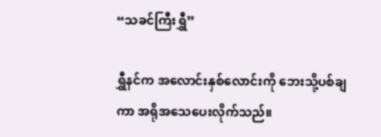“သခင်ကြီးရွှီ”

ရွှီနင်က အလောင်းနှစ်လောင်းကို ဘေးသို့ပစ်ချကာ အရိုအသေပေးလိုက်သည်။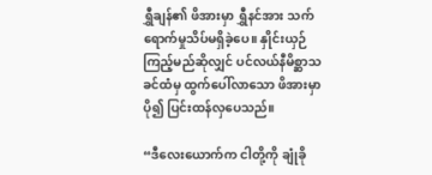ရွှီချန်၏ ဖိအားမှာ ရွှီနင်အား သက်ရောက်မှုသိပ်မရှိခဲ့ပေ။ နှိုင်းယှဉ်ကြည့်မည်ဆိုလျှင် ပင်လယ်နီမိစ္ဆာသခင်ထံမှ ထွက်ပေါ်လာသော ဖိအားမှာ ပို၍ ပြင်းထန်လှပေသည်။

“ဒီလေးယောက်က ငါတို့ကို ချုံခို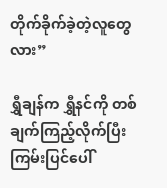တိုက်ခိုက်ခဲ့တဲ့လူတွေလား”

ရွှီချန်က ရွှီနင်ကို တစ်ချက်ကြည့်လိုက်ပြီး ကြမ်းပြင်ပေါ်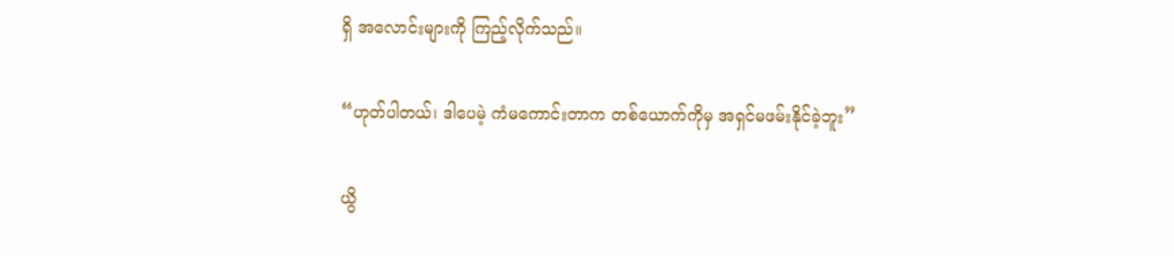ရှိ အလောင်းများကို ကြည့်လိုက်သည်။

“ဟုတ်ပါတယ်၊ ဒါပေမဲ့ ကံမကောင်းတာက တစ်ယောက်ကိုမှ အရှင်မဖမ်းနိုင်ခဲ့ဘူး”

ယွိ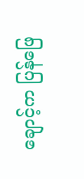ချောင့်က ပြန်ဖြေ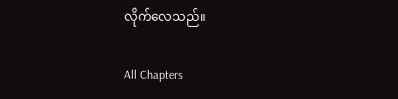လိုက်လေသည်။

All Chapters